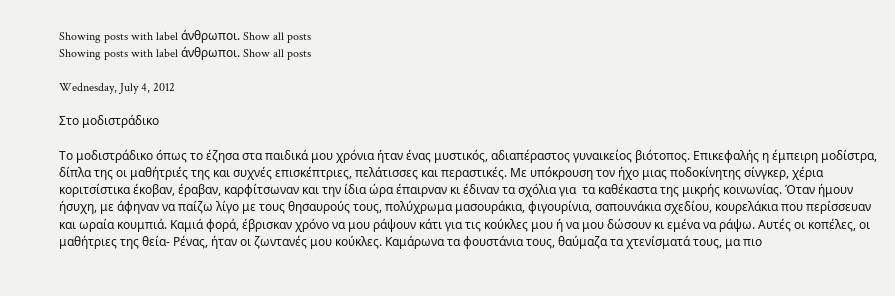Showing posts with label άνθρωποι. Show all posts
Showing posts with label άνθρωποι. Show all posts

Wednesday, July 4, 2012

Στο μοδιστράδικο

Το μοδιστράδικο όπως το έζησα στα παιδικά μου χρόνια ήταν ένας μυστικός, αδιαπέραστος γυναικείος βιότοπος. Επικεφαλής η έμπειρη μοδίστρα, δίπλα της οι μαθήτριές της και συχνές επισκέπτριες, πελάτισσες και περαστικές. Με υπόκρουση τον ήχο μιας ποδοκίνητης σίνγκερ, χέρια κοριτσίστικα έκοβαν, έραβαν, καρφίτσωναν και την ίδια ώρα έπαιρναν κι έδιναν τα σχόλια για  τα καθέκαστα της μικρής κοινωνίας. Όταν ήμουν ήσυχη, με άφηναν να παίζω λίγο με τους θησαυρούς τους, πολύχρωμα μασουράκια, φιγουρίνια, σαπουνάκια σχεδίου, κουρελάκια που περίσσευαν και ωραία κουμπιά. Καμιά φορά, έβρισκαν χρόνο να μου ράψουν κάτι για τις κούκλες μου ή να μου δώσουν κι εμένα να ράψω. Αυτές οι κοπέλες, οι μαθήτριες της θεία- Ρένας, ήταν οι ζωντανές μου κούκλες. Καμάρωνα τα φουστάνια τους, θαύμαζα τα χτενίσματά τους, μα πιο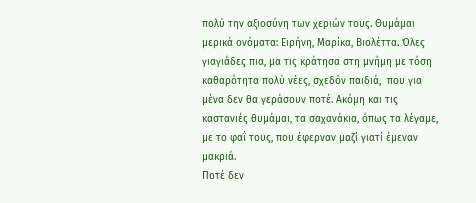πολύ την αξιοσύνη των χεριών τους. Θυμάμαι μερικά ονόματα: Ειρήνη, Μαρίκα, Βιολέττα. Όλες γιαγιάδες πια, μα τις κράτησα στη μνήμη με τόση καθαρότητα πολύ νέες, σχεδόν παιδιά,  που για μένα δεν θα γεράσουν ποτέ. Ακόμη και τις καστανιές θυμάμαι, τα σαχανάκια, όπως τα λέγαμε, με το φαΐ τους, που έφερναν μαζί γιατί έμεναν μακριά.
Ποτέ δεν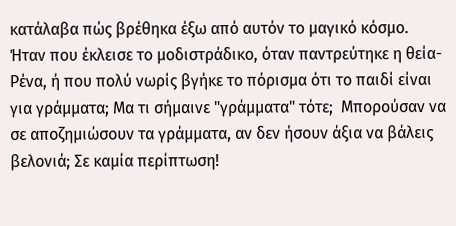κατάλαβα πώς βρέθηκα έξω από αυτόν το μαγικό κόσμο. Ήταν που έκλεισε το μοδιστράδικο, όταν παντρεύτηκε η θεία- Ρένα, ή που πολύ νωρίς βγήκε το πόρισμα ότι το παιδί είναι για γράμματα; Μα τι σήμαινε "γράμματα" τότε;  Μπορούσαν να σε αποζημιώσουν τα γράμματα, αν δεν ήσουν άξια να βάλεις βελονιά; Σε καμία περίπτωση!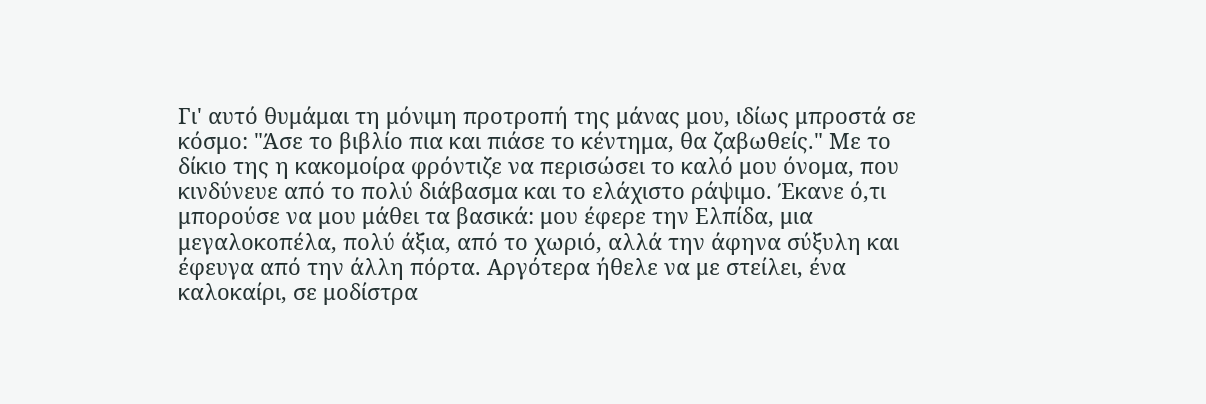Γι' αυτό θυμάμαι τη μόνιμη προτροπή της μάνας μου, ιδίως μπροστά σε κόσμο: "Άσε το βιβλίο πια και πιάσε το κέντημα, θα ζαβωθείς." Με το δίκιο της η κακομοίρα φρόντιζε να περισώσει το καλό μου όνομα, που κινδύνευε από το πολύ διάβασμα και το ελάχιστο ράψιμο. Έκανε ό,τι μπορούσε να μου μάθει τα βασικά: μου έφερε την Ελπίδα, μια μεγαλοκοπέλα, πολύ άξια, από το χωριό, αλλά την άφηνα σύξυλη και έφευγα από την άλλη πόρτα. Αργότερα ήθελε να με στείλει, ένα καλοκαίρι, σε μοδίστρα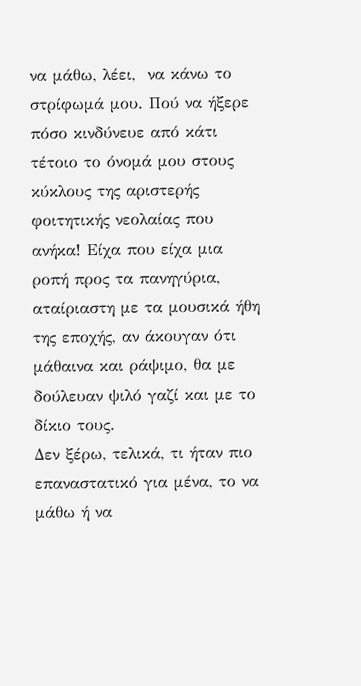να μάθω, λέει,  να κάνω το στρίφωμά μου. Πού να ήξερε πόσο κινδύνευε από κάτι τέτοιο το όνομά μου στους κύκλους της αριστερής φοιτητικής νεολαίας που ανήκα! Είχα που είχα μια  ροπή προς τα πανηγύρια, αταίριαστη με τα μουσικά ήθη της εποχής, αν άκουγαν ότι μάθαινα και ράψιμο, θα με δούλευαν ψιλό γαζί και με το δίκιο τους.
Δεν ξέρω, τελικά, τι ήταν πιο επαναστατικό για μένα, το να μάθω ή να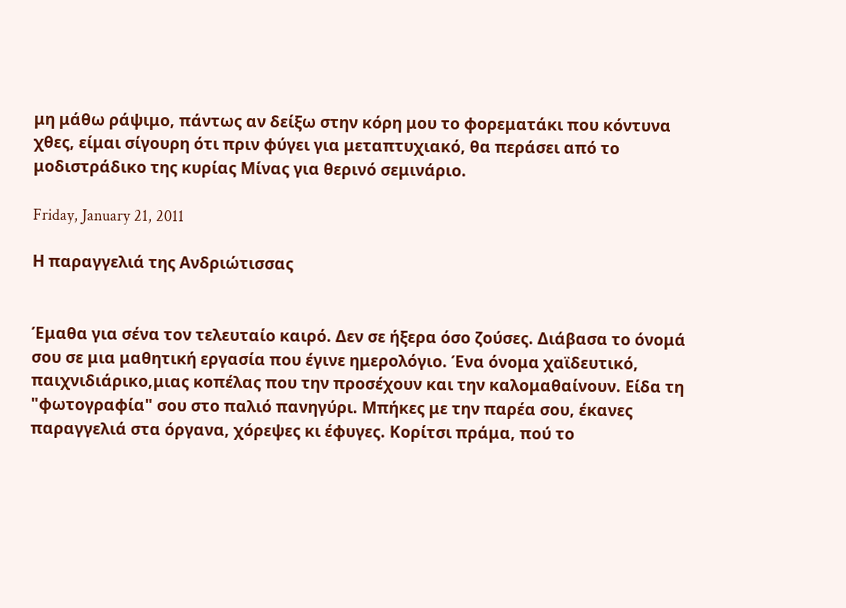μη μάθω ράψιμο, πάντως αν δείξω στην κόρη μου το φορεματάκι που κόντυνα χθες, είμαι σίγουρη ότι πριν φύγει για μεταπτυχιακό, θα περάσει από το μοδιστράδικο της κυρίας Μίνας για θερινό σεμινάριο.

Friday, January 21, 2011

Η παραγγελιά της Ανδριώτισσας


Έμαθα για σένα τον τελευταίο καιρό. Δεν σε ήξερα όσο ζούσες. Διάβασα το όνομά σου σε μια μαθητική εργασία που έγινε ημερολόγιο. Ένα όνομα χαϊδευτικό, παιχνιδιάρικο,μιας κοπέλας που την προσέχουν και την καλομαθαίνουν. Είδα τη "φωτογραφία" σου στο παλιό πανηγύρι. Μπήκες με την παρέα σου, έκανες παραγγελιά στα όργανα, χόρεψες κι έφυγες. Κορίτσι πράμα, πού το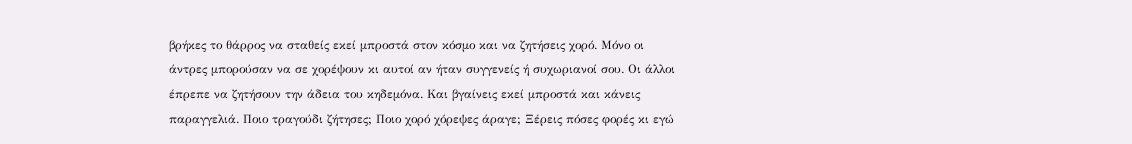βρήκες το θάρρος να σταθείς εκεί μπροστά στον κόσμο και να ζητήσεις χορό. Μόνο οι άντρες μπορούσαν να σε χορέψουν κι αυτοί αν ήταν συγγενείς ή συχωριανοί σου. Οι άλλοι έπρεπε να ζητήσουν την άδεια του κηδεμόνα. Και βγαίνεις εκεί μπροστά και κάνεις παραγγελιά. Ποιο τραγούδι ζήτησες; Ποιο χορό χόρεψες άραγε; Ξέρεις πόσες φορές κι εγώ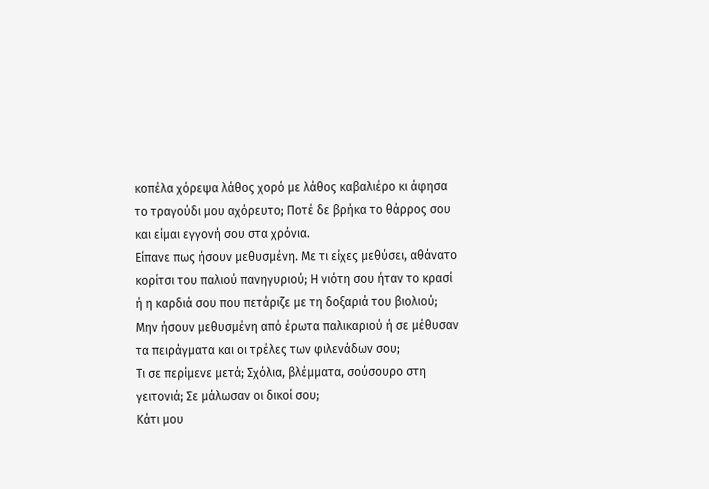κοπέλα χόρεψα λάθος χορό με λάθος καβαλιέρο κι άφησα το τραγούδι μου αχόρευτο; Ποτέ δε βρήκα το θάρρος σου και είμαι εγγονή σου στα χρόνια.
Είπανε πως ήσουν μεθυσμένη. Με τι είχες μεθύσει, αθάνατο κορίτσι του παλιού πανηγυριού; Η νιότη σου ήταν το κρασί ή η καρδιά σου που πετάριζε με τη δοξαριά του βιολιού; Μην ήσουν μεθυσμένη από έρωτα παλικαριού ή σε μέθυσαν τα πειράγματα και οι τρέλες των φιλενάδων σου;
Τι σε περίμενε μετά; Σχόλια, βλέμματα, σούσουρο στη γειτονιά; Σε μάλωσαν οι δικοί σου;
Κάτι μου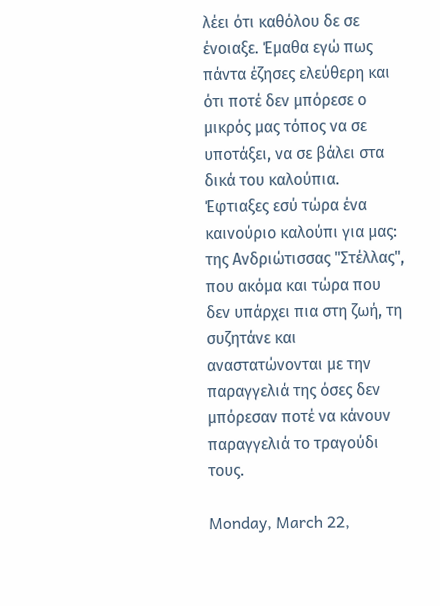λέει ότι καθόλου δε σε ένοιαξε. Έμαθα εγώ πως πάντα έζησες ελεύθερη και ότι ποτέ δεν μπόρεσε ο μικρός μας τόπος να σε υποτάξει, να σε βάλει στα δικά του καλούπια. Έφτιαξες εσύ τώρα ένα καινούριο καλούπι για μας: της Ανδριώτισσας "Στέλλας", που ακόμα και τώρα που δεν υπάρχει πια στη ζωή, τη συζητάνε και αναστατώνονται με την παραγγελιά της όσες δεν μπόρεσαν ποτέ να κάνουν παραγγελιά το τραγούδι τους.

Monday, March 22,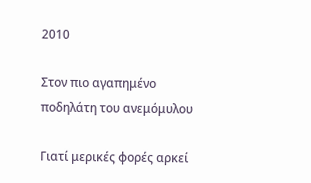2010

Στον πιο αγαπημένο ποδηλάτη του ανεμόμυλου

Γιατί μερικές φορές αρκεί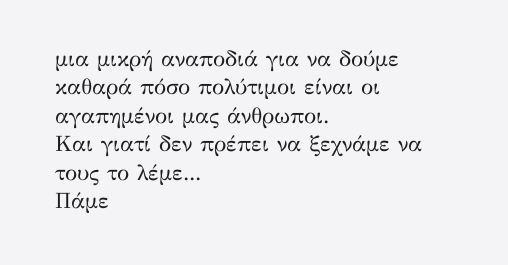μια μικρή αναποδιά για να δούμε καθαρά πόσο πολύτιμοι είναι οι αγαπημένοι μας άνθρωποι.
Και γιατί δεν πρέπει να ξεχνάμε να τους το λέμε...
Πάμε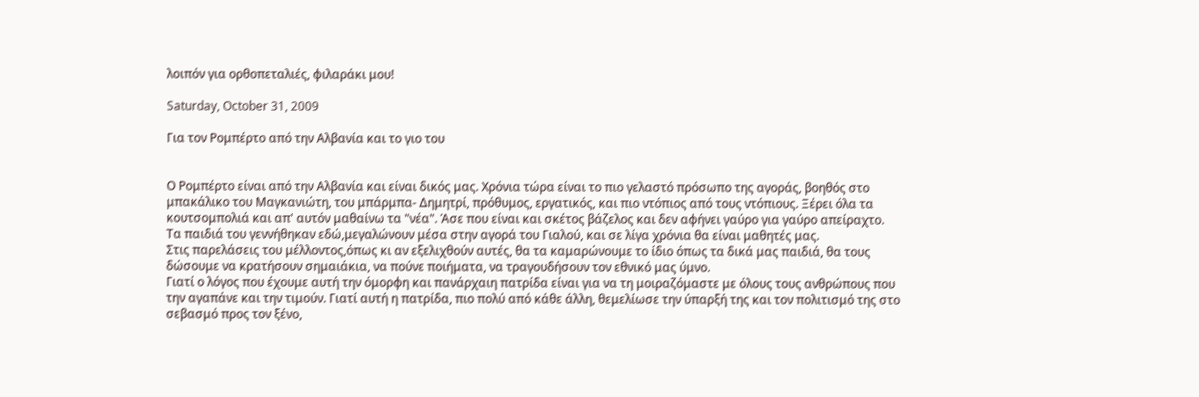λοιπόν για ορθοπεταλιές, φιλαράκι μου!

Saturday, October 31, 2009

Για τον Ρομπέρτο από την Αλβανία και το γιο του


Ο Ρομπέρτο είναι από την Αλβανία και είναι δικός μας. Χρόνια τώρα είναι το πιο γελαστό πρόσωπο της αγοράς, βοηθός στο μπακάλικο του Μαγκανιώτη, του μπάρμπα- Δημητρί, πρόθυμος, εργατικός, και πιο ντόπιος από τους ντόπιους. Ξέρει όλα τα κουτσομπολιά και απ' αυτόν μαθαίνω τα "νέα". Άσε που είναι και σκέτος βάζελος και δεν αφήνει γαύρο για γαύρο απείραχτο.
Τα παιδιά του γεννήθηκαν εδώ,μεγαλώνουν μέσα στην αγορά του Γιαλού, και σε λίγα χρόνια θα είναι μαθητές μας.
Στις παρελάσεις του μέλλοντος,όπως κι αν εξελιχθούν αυτές, θα τα καμαρώνουμε το ίδιο όπως τα δικά μας παιδιά, θα τους δώσουμε να κρατήσουν σημαιάκια, να πούνε ποιήματα, να τραγουδήσουν τον εθνικό μας ύμνο.
Γιατί ο λόγος που έχουμε αυτή την όμορφη και πανάρχαιη πατρίδα είναι για να τη μοιραζόμαστε με όλους τους ανθρώπους που την αγαπάνε και την τιμούν. Γιατί αυτή η πατρίδα, πιο πολύ από κάθε άλλη, θεμελίωσε την ύπαρξή της και τον πολιτισμό της στο σεβασμό προς τον ξένο,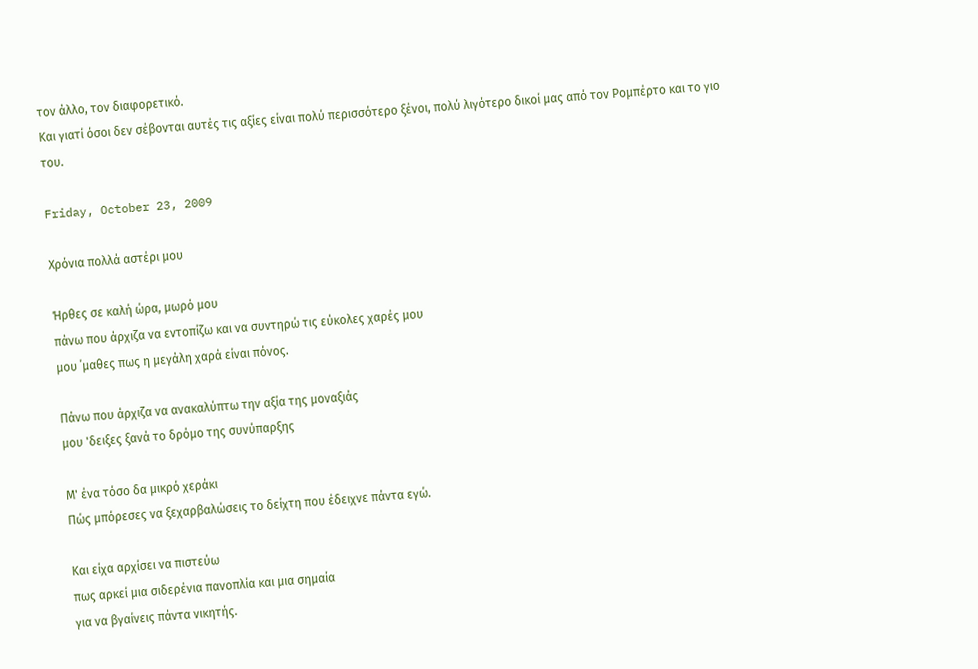τον άλλο, τον διαφορετικό.
Και γιατί όσοι δεν σέβονται αυτές τις αξίες είναι πολύ περισσότερο ξένοι, πολύ λιγότερο δικοί μας από τον Ρομπέρτο και το γιο του.

Friday, October 23, 2009

Χρόνια πολλά αστέρι μου

Ήρθες σε καλή ώρα, μωρό μου
πάνω που άρχιζα να εντοπίζω και να συντηρώ τις εύκολες χαρές μου
μου ΄μαθες πως η μεγάλη χαρά είναι πόνος.

Πάνω που άρχιζα να ανακαλύπτω την αξία της μοναξιάς
μου 'δειξες ξανά το δρόμο της συνύπαρξης

Μ' ένα τόσο δα μικρό χεράκι
Πώς μπόρεσες να ξεχαρβαλώσεις το δείχτη που έδειχνε πάντα εγώ.

Και είχα αρχίσει να πιστεύω
πως αρκεί μια σιδερένια πανοπλία και μια σημαία
για να βγαίνεις πάντα νικητής.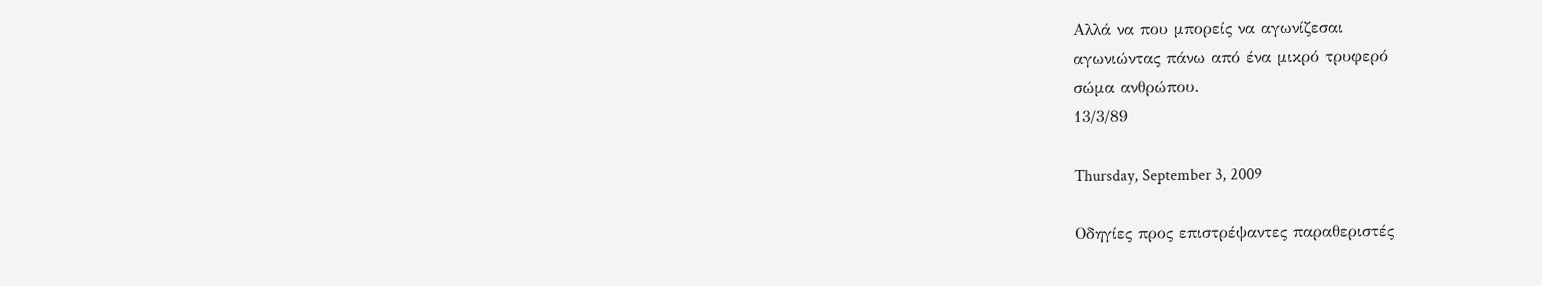Αλλά να που μπορείς να αγωνίζεσαι
αγωνιώντας πάνω από ένα μικρό τρυφερό
σώμα ανθρώπου.
13/3/89

Thursday, September 3, 2009

Οδηγίες προς επιστρέψαντες παραθεριστές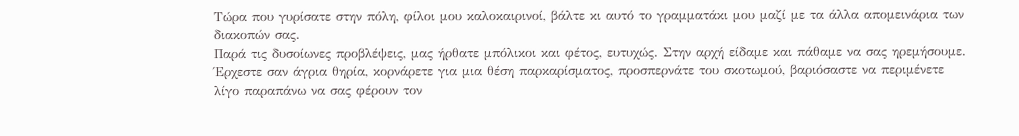Τώρα που γυρίσατε στην πόλη, φίλοι μου καλοκαιρινοί, βάλτε κι αυτό το γραμματάκι μου μαζί με τα άλλα απομεινάρια των διακοπών σας.
Παρά τις δυσοίωνες προβλέψεις, μας ήρθατε μπόλικοι και φέτος, ευτυχώς. Στην αρχή είδαμε και πάθαμε να σας ηρεμήσουμε. Έρχεστε σαν άγρια θηρία, κορνάρετε για μια θέση παρκαρίσματος, προσπερνάτε του σκοτωμού, βαριόσαστε να περιμένετε λίγο παραπάνω να σας φέρουν τον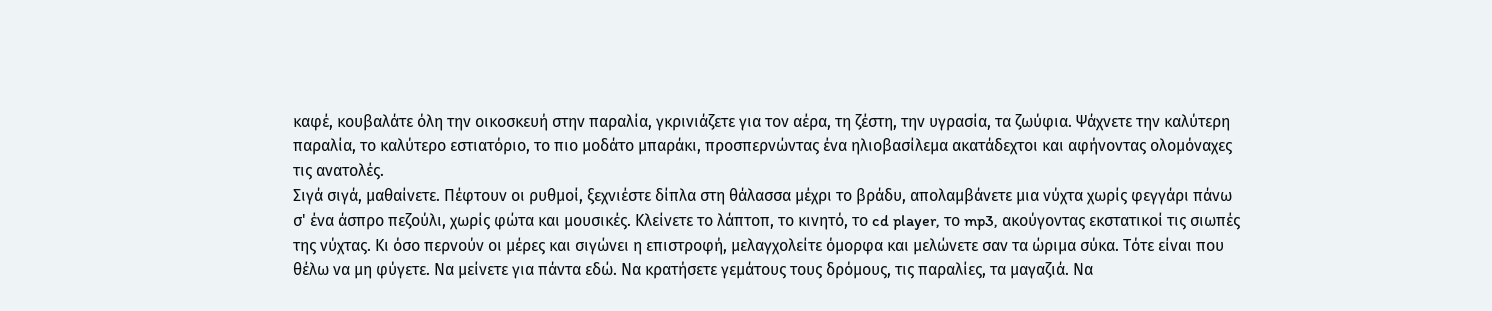καφέ, κουβαλάτε όλη την οικοσκευή στην παραλία, γκρινιάζετε για τον αέρα, τη ζέστη, την υγρασία, τα ζωύφια. Ψάχνετε την καλύτερη παραλία, το καλύτερο εστιατόριο, το πιο μοδάτο μπαράκι, προσπερνώντας ένα ηλιοβασίλεμα ακατάδεχτοι και αφήνοντας ολομόναχες τις ανατολές.
Σιγά σιγά, μαθαίνετε. Πέφτουν οι ρυθμοί, ξεχνιέστε δίπλα στη θάλασσα μέχρι το βράδυ, απολαμβάνετε μια νύχτα χωρίς φεγγάρι πάνω σ' ένα άσπρο πεζούλι, χωρίς φώτα και μουσικές. Kλείνετε το λάπτοπ, το κινητό, το cd player, το mp3, ακούγοντας εκστατικοί τις σιωπές της νύχτας. Κι όσο περνούν οι μέρες και σιγώνει η επιστροφή, μελαγχολείτε όμορφα και μελώνετε σαν τα ώριμα σύκα. Τότε είναι που θέλω να μη φύγετε. Να μείνετε για πάντα εδώ. Να κρατήσετε γεμάτους τους δρόμους, τις παραλίες, τα μαγαζιά. Να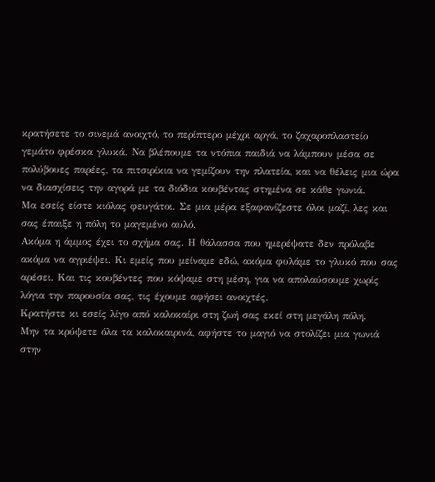κρατήσετε το σινεμά ανοιχτό, το περίπτερο μέχρι αργά, το ζαχαροπλαστείο γεμάτο φρέσκα γλυκά. Να βλέπουμε τα ντόπια παιδιά να λάμπουν μέσα σε πολύβουες παρέες, τα πιτσιρίκια να γεμίζουν την πλατεία, και να θέλεις μια ώρα να διασχίσεις την αγορά με τα διόδια κουβέντας στημένα σε κάθε γωνιά.
Μα εσείς είστε κιόλας φευγάτοι. Σε μια μέρα εξαφανίζεστε όλοι μαζί, λες και σας έπαιξε η πόλη το μαγεμένο αυλό.
Ακόμα η άμμος έχει το σχήμα σας. Η θάλασσα που ημερέψατε δεν πρόλαβε ακόμα να αγριέψει. Κι εμείς που μείναμε εδώ, ακόμα φυλάμε το γλυκό που σας αρέσει. Και τις κουβέντες που κόψαμε στη μέση, για να απολαύσουμε χωρίς λόγια την παρουσία σας, τις έχουμε αφήσει ανοιχτές.
Κρατήστε κι εσείς λίγο από καλοκαίρι στη ζωή σας εκεί στη μεγάλη πόλη.
Μην τα κρύψετε όλα τα καλοκαιρινά, αφήστε το μαγιό να στολίζει μια γωνιά στην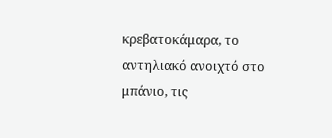κρεβατοκάμαρα, το αντηλιακό ανοιχτό στο μπάνιο, τις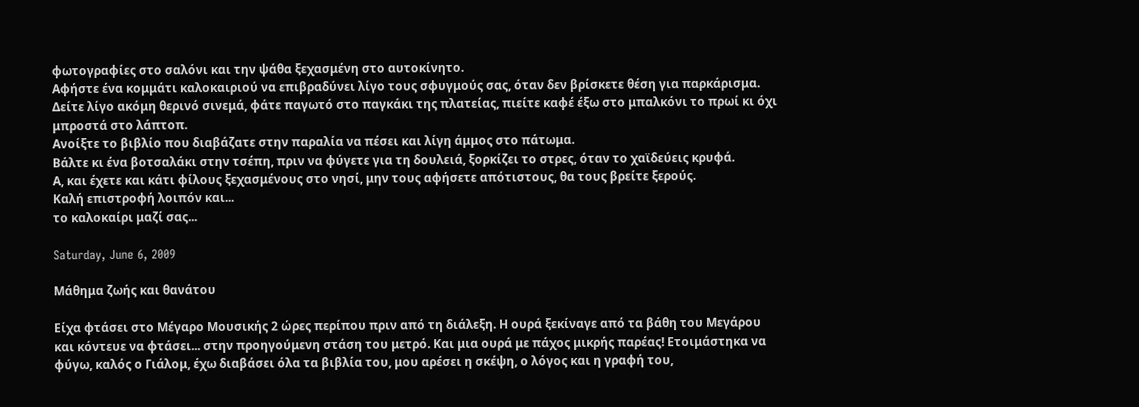φωτογραφίες στο σαλόνι και την ψάθα ξεχασμένη στο αυτοκίνητο.
Αφήστε ένα κομμάτι καλοκαιριού να επιβραδύνει λίγο τους σφυγμούς σας, όταν δεν βρίσκετε θέση για παρκάρισμα.
Δείτε λίγο ακόμη θερινό σινεμά, φάτε παγωτό στο παγκάκι της πλατείας, πιείτε καφέ έξω στο μπαλκόνι το πρωί κι όχι μπροστά στο λάπτοπ.
Ανοίξτε το βιβλίο που διαβάζατε στην παραλία να πέσει και λίγη άμμος στο πάτωμα.
Βάλτε κι ένα βοτσαλάκι στην τσέπη, πριν να φύγετε για τη δουλειά, ξορκίζει το στρες, όταν το χαϊδεύεις κρυφά.
Α, και έχετε και κάτι φίλους ξεχασμένους στο νησί, μην τους αφήσετε απότιστους, θα τους βρείτε ξερούς.
Καλή επιστροφή λοιπόν και...
το καλοκαίρι μαζί σας...

Saturday, June 6, 2009

Μάθημα ζωής και θανάτου

Είχα φτάσει στο Μέγαρο Μουσικής 2 ώρες περίπου πριν από τη διάλεξη. Η ουρά ξεκίναγε από τα βάθη του Μεγάρου και κόντευε να φτάσει... στην προηγούμενη στάση του μετρό. Και μια ουρά με πάχος μικρής παρέας! Ετοιμάστηκα να φύγω, καλός ο Γιάλομ, έχω διαβάσει όλα τα βιβλία του, μου αρέσει η σκέψη, ο λόγος και η γραφή του,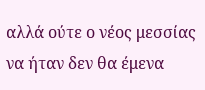αλλά ούτε ο νέος μεσσίας να ήταν δεν θα έμενα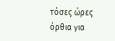τόσες ώρες όρθια για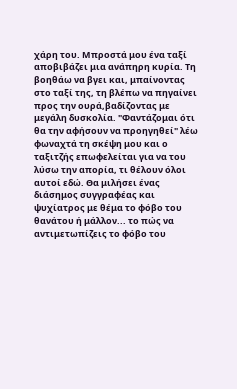χάρη του. Μπροστά μου ένα ταξί αποβιβάζει μια ανάπηρη κυρία. Τη βοηθάω να βγει και, μπαίνοντας στο ταξί της, τη βλέπω να πηγαίνει προς την ουρά,βαδίζοντας με μεγάλη δυσκολία. "Φαντάζομαι ότι θα την αφήσουν να προηγηθεί" λέω φωναχτά τη σκέψη μου και ο ταξιτζής επωφελείται για να του λύσω την απορία, τι θέλουν όλοι αυτοί εδώ. Θα μιλήσει ένας διάσημος συγγραφέας και ψυχίατρος με θέμα το φόβο του θανάτου ή μάλλον... το πώς να αντιμετωπίζεις το φόβο του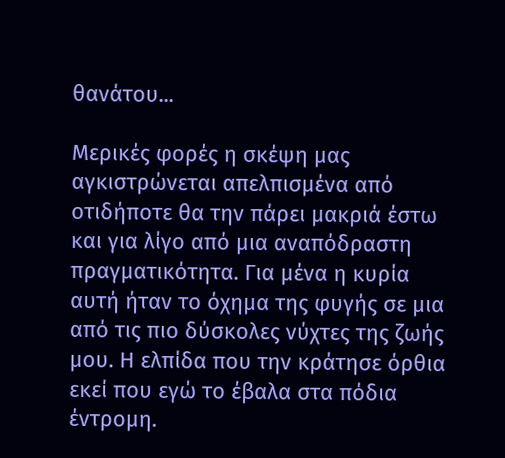θανάτου...

Μερικές φορές η σκέψη μας αγκιστρώνεται απελπισμένα από οτιδήποτε θα την πάρει μακριά έστω και για λίγο από μια αναπόδραστη πραγματικότητα. Για μένα η κυρία αυτή ήταν το όχημα της φυγής σε μια από τις πιο δύσκολες νύχτες της ζωής μου. Η ελπίδα που την κράτησε όρθια εκεί που εγώ το έβαλα στα πόδια έντρομη.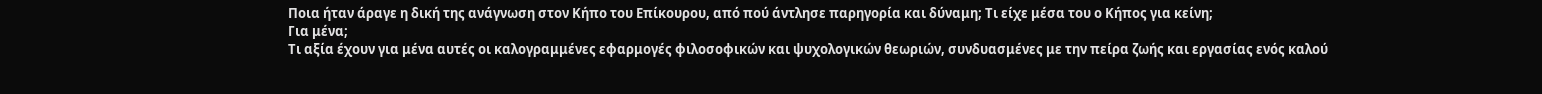Ποια ήταν άραγε η δική της ανάγνωση στον Κήπο του Επίκουρου, από πού άντλησε παρηγορία και δύναμη; Τι είχε μέσα του ο Κήπος για κείνη;
Για μένα;
Τι αξία έχουν για μένα αυτές οι καλογραμμένες εφαρμογές φιλοσοφικών και ψυχολογικών θεωριών, συνδυασμένες με την πείρα ζωής και εργασίας ενός καλού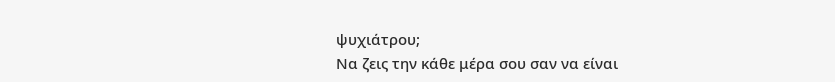ψυχιάτρου;
Να ζεις την κάθε μέρα σου σαν να είναι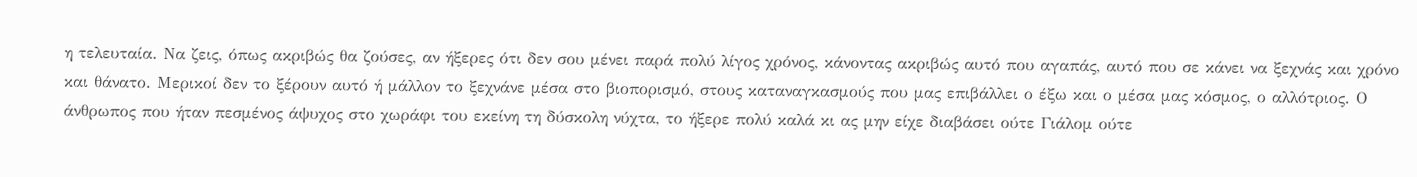η τελευταία. Να ζεις, όπως ακριβώς θα ζούσες, αν ήξερες ότι δεν σου μένει παρά πολύ λίγος χρόνος, κάνοντας ακριβώς αυτό που αγαπάς, αυτό που σε κάνει να ξεχνάς και χρόνο και θάνατο. Μερικοί δεν το ξέρουν αυτό ή μάλλον το ξεχνάνε μέσα στο βιοπορισμό, στους καταναγκασμούς που μας επιβάλλει ο έξω και ο μέσα μας κόσμος, ο αλλότριος. Ο άνθρωπος που ήταν πεσμένος άψυχος στο χωράφι του εκείνη τη δύσκολη νύχτα, το ήξερε πολύ καλά κι ας μην είχε διαβάσει ούτε Γιάλομ ούτε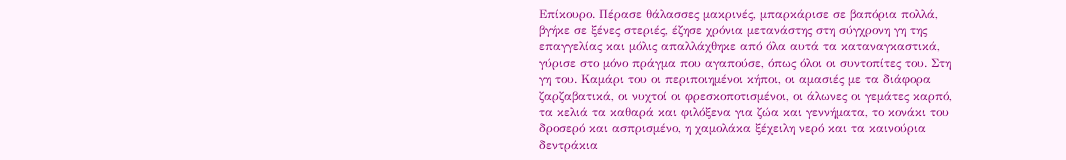Επίκουρο. Πέρασε θάλασσες μακρινές, μπαρκάρισε σε βαπόρια πολλά, βγήκε σε ξένες στεριές, έζησε χρόνια μετανάστης στη σύγχρονη γη της επαγγελίας και μόλις απαλλάχθηκε από όλα αυτά τα καταναγκαστικά, γύρισε στο μόνο πράγμα που αγαπούσε, όπως όλοι οι συντοπίτες του. Στη γη του. Καμάρι του οι περιποιημένοι κήποι, οι αμασιές με τα διάφορα ζαρζαβατικά, οι νυχτοί οι φρεσκοποτισμένοι, οι άλωνες οι γεμάτες καρπό, τα κελιά τα καθαρά και φιλόξενα για ζώα και γεννήματα, το κονάκι του δροσερό και ασπρισμένο, η χαμολάκα ξέχειλη νερό και τα καινούρια δεντράκια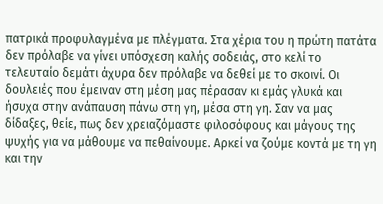πατρικά προφυλαγμένα με πλέγματα. Στα χέρια του η πρώτη πατάτα δεν πρόλαβε να γίνει υπόσχεση καλής σοδειάς, στο κελί το τελευταίο δεμάτι άχυρα δεν πρόλαβε να δεθεί με το σκοινί. Οι δουλειές που έμειναν στη μέση μας πέρασαν κι εμάς γλυκά και ήσυχα στην ανάπαυση πάνω στη γη, μέσα στη γη. Σαν να μας δίδαξες, θείε, πως δεν χρειαζόμαστε φιλοσόφους και μάγους της ψυχής για να μάθουμε να πεθαίνουμε. Αρκεί να ζούμε κοντά με τη γη και την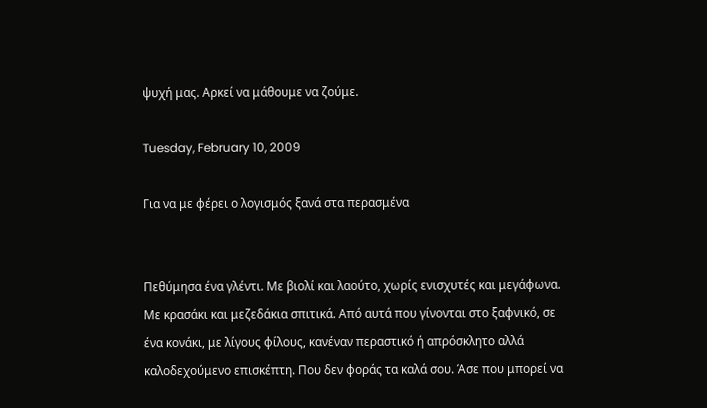ψυχή μας. Αρκεί να μάθουμε να ζούμε.

Tuesday, February 10, 2009

Για να με φέρει ο λογισμός ξανά στα περασμένα


Πεθύμησα ένα γλέντι. Με βιολί και λαούτο, χωρίς ενισχυτές και μεγάφωνα. Με κρασάκι και μεζεδάκια σπιτικά. Από αυτά που γίνονται στο ξαφνικό, σε ένα κονάκι, με λίγους φίλους, κανέναν περαστικό ή απρόσκλητο αλλά καλοδεχούμενο επισκέπτη. Που δεν φοράς τα καλά σου. Άσε που μπορεί να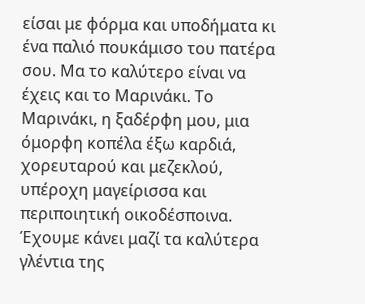είσαι με φόρμα και υποδήματα κι ένα παλιό πουκάμισο του πατέρα σου. Μα το καλύτερο είναι να έχεις και το Μαρινάκι. Το Μαρινάκι, η ξαδέρφη μου, μια όμορφη κοπέλα έξω καρδιά, χορευταρού και μεζεκλού, υπέροχη μαγείρισσα και περιποιητική οικοδέσποινα. Έχουμε κάνει μαζί τα καλύτερα γλέντια της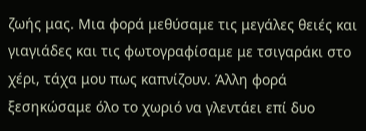ζωής μας. Μια φορά μεθύσαμε τις μεγάλες θειές και γιαγιάδες και τις φωτογραφίσαμε με τσιγαράκι στο χέρι, τάχα μου πως καπνίζουν. Άλλη φορά ξεσηκώσαμε όλο το χωριό να γλεντάει επί δυο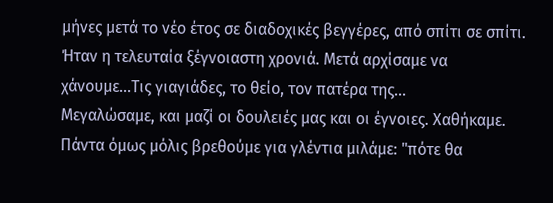μήνες μετά το νέο έτος σε διαδοχικές βεγγέρες, από σπίτι σε σπίτι. Ήταν η τελευταία ξέγνοιαστη χρονιά. Μετά αρχίσαμε να χάνουμε...Τις γιαγιάδες, το θείο, τον πατέρα της...
Μεγαλώσαμε, και μαζί οι δουλειές μας και οι έγνοιες. Χαθήκαμε. Πάντα όμως μόλις βρεθούμε για γλέντια μιλάμε: "πότε θα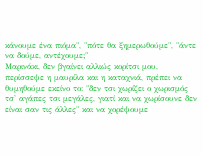κάνουμε ένα πιόμα", "πότε θα ξημερωθούμε", "άντε να δούμε, αντέχουμε;"
Μαρινάκι, δεν βγαίνει αλλιώς κορίτσι μου, περίσσεψε η μαυρίλα και η καταχνιά, πρέπει να θυμηθούμε εκείνο το: "δεν τσι χωρίζει ο χωρισμός τσ' αγάπες τσι μεγάλες, γιατί και να χωρίσουνε δεν είναι σαν τις άλλες" και να χορέψουμε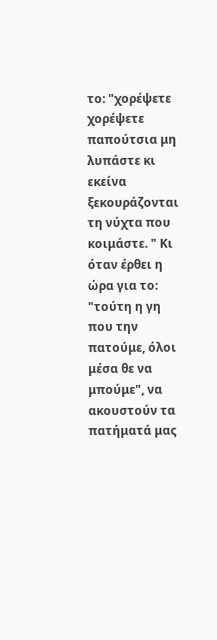το: "χορέψετε χορέψετε παπούτσια μη λυπάστε κι εκείνα ξεκουράζονται τη νύχτα που κοιμάστε. " Κι όταν έρθει η ώρα για το: "τούτη η γη που την πατούμε, όλοι μέσα θε να μπούμε", να ακουστούν τα πατήματά μας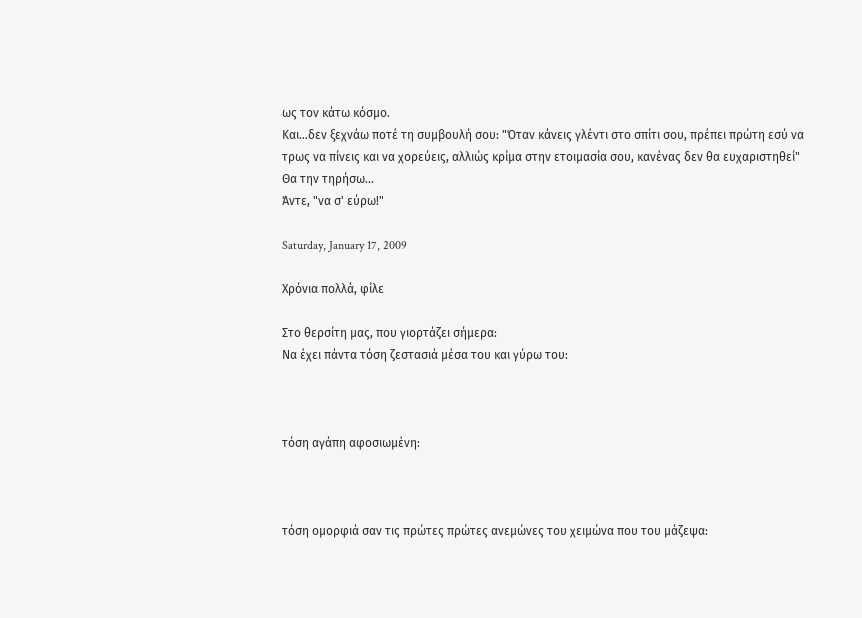ως τον κάτω κόσμο.
Και...δεν ξεχνάω ποτέ τη συμβουλή σου: "Όταν κάνεις γλέντι στο σπίτι σου, πρέπει πρώτη εσύ να τρως να πίνεις και να χορεύεις, αλλιώς κρίμα στην ετοιμασία σου, κανένας δεν θα ευχαριστηθεί"
Θα την τηρήσω...
Άντε, "να σ' εύρω!"

Saturday, January 17, 2009

Χρόνια πολλά, φίλε

Στο θερσίτη μας, που γιορτάζει σήμερα:
Να έχει πάντα τόση ζεστασιά μέσα του και γύρω του:



τόση αγάπη αφοσιωμένη:



τόση ομορφιά σαν τις πρώτες πρώτες ανεμώνες του χειμώνα που του μάζεψα: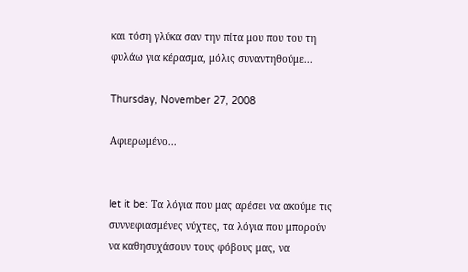και τόση γλύκα σαν την πίτα μου που του τη φυλάω για κέρασμα, μόλις συναντηθούμε...

Thursday, November 27, 2008

Αφιερωμένο...


let it be: Τα λόγια που μας αρέσει να ακούμε τις συννεφιασμένες νύχτες, τα λόγια που μπορούν να καθησυχάσουν τους φόβους μας, να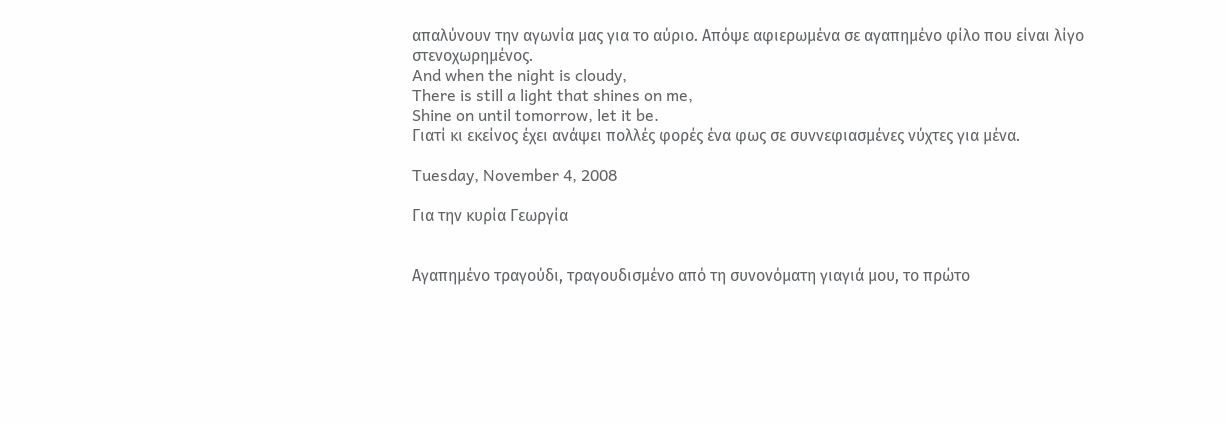απαλύνουν την αγωνία μας για το αύριο. Απόψε αφιερωμένα σε αγαπημένο φίλο που είναι λίγο στενοχωρημένος.
And when the night is cloudy,
There is still a light that shines on me,
Shine on until tomorrow, let it be.
Γιατί κι εκείνος έχει ανάψει πολλές φορές ένα φως σε συννεφιασμένες νύχτες για μένα.

Tuesday, November 4, 2008

Για την κυρία Γεωργία


Αγαπημένο τραγούδι, τραγουδισμένο από τη συνονόματη γιαγιά μου, το πρώτο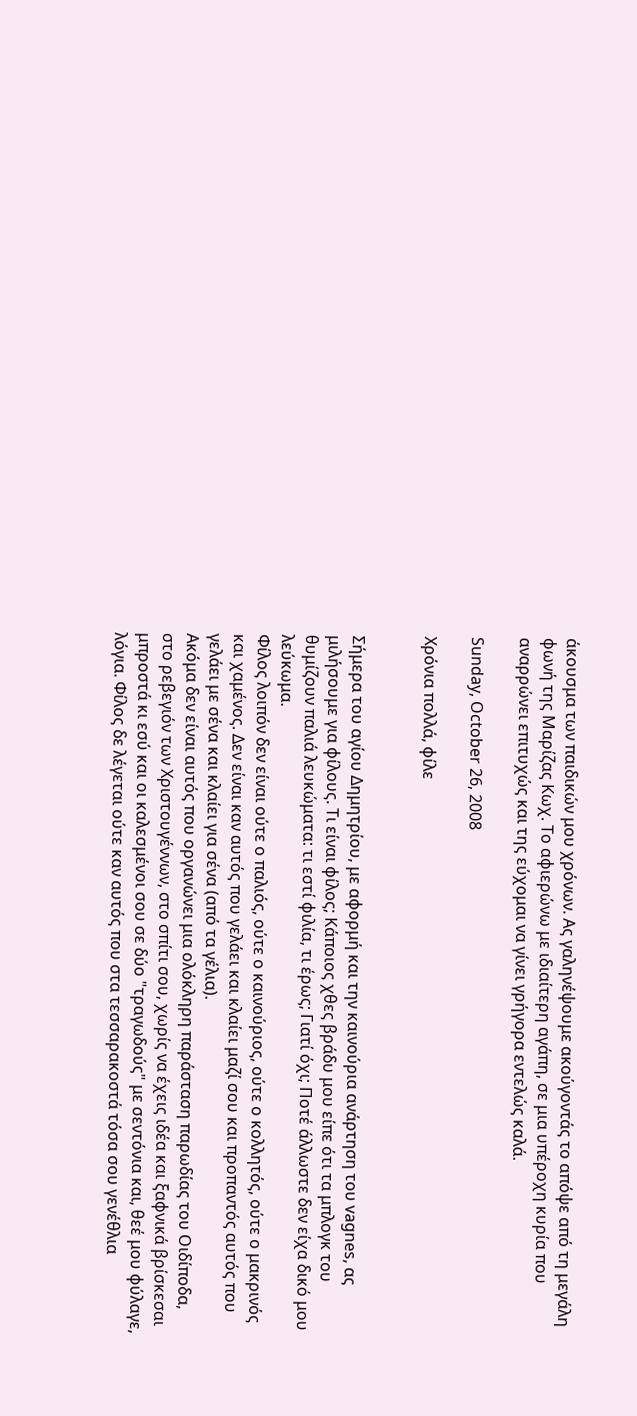άκουσμα των παιδικών μου χρόνων. Ας γαληνέψουμε ακούγοντάς το απόψε από τη μεγάλη φωνή της Μαρίζας Κωχ. Το αφιερώνω με ιδιαίτερη αγάπη, σε μια υπέροχη κυρία που αναρρώνει επιτυχώς και της εύχομαι να γίνει γρήγορα εντελώς καλά.

Sunday, October 26, 2008

Χρόνια πολλά, φίλε


Σήμερα του αγίου Δημητρίου, με αφορμή και την καινούρια ανάρτηση του vagnes, ας μιλήσουμε για φίλους. Τι είναι φίλος; Κάποιος χθες βράδυ μου είπε ότι τα μπλογκ του θυμίζουν παλιά λευκώματα: τι εστί φιλία, τι έρως; Γιατί όχι; Ποτέ άλλωστε δεν είχα δικό μου λεύκωμα.
Φίλος λοιπόν δεν είναι ούτε ο παλιός, ούτε ο καινούριος, ούτε ο κολλητός, ούτε ο μακρινός και χαμένος. Δεν είναι καν αυτός που γελάει και κλαίει μαζί σου και προπαντός αυτός που γελάει με σένα και κλαίει για σένα (από τα γέλια).
Ακόμα δεν είναι αυτός που οργανώνει μια ολόκληρη παράσταση παρωδίας του Οιδίποδα, στο ρεβεγιόν των Χριστουγέννων, στο σπίτι σου, χωρίς να έχεις ιδέα και ξαφνικά βρίσκεσαι μπροστά κι εσύ και οι καλεσμένοι σου σε δύο "τραγωδούς" με σεντόνια και, θεέ μου φύλαγε, λόγια. Φίλος δε λέγεται ούτε καν αυτός που στα τεσσαρακοστά τόσα σου γενέθλια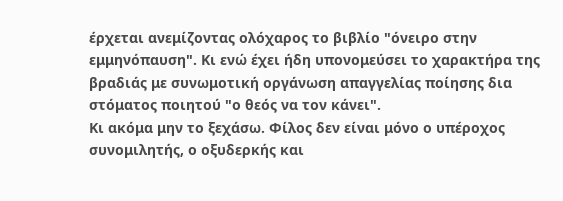έρχεται ανεμίζοντας ολόχαρος το βιβλίο "όνειρο στην εμμηνόπαυση". Κι ενώ έχει ήδη υπονομεύσει το χαρακτήρα της βραδιάς με συνωμοτική οργάνωση απαγγελίας ποίησης δια στόματος ποιητού "ο θεός να τον κάνει".
Κι ακόμα μην το ξεχάσω. Φίλος δεν είναι μόνο ο υπέροχος συνομιλητής, ο οξυδερκής και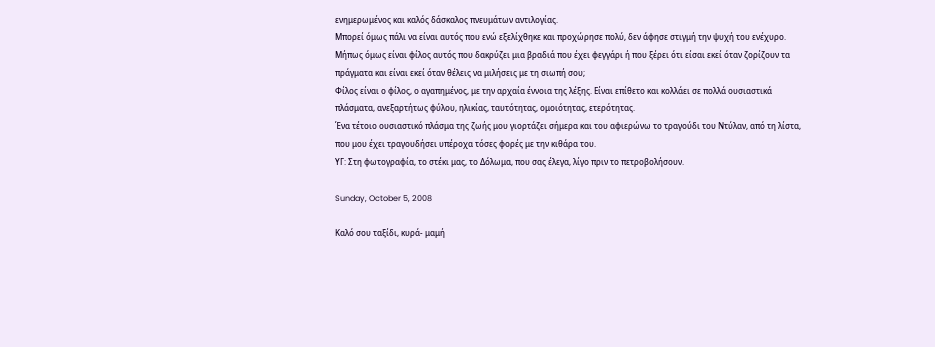ενημερωμένος και καλός δάσκαλος πνευμάτων αντιλογίας.
Μπορεί όμως πάλι να είναι αυτός που ενώ εξελίχθηκε και προχώρησε πολύ, δεν άφησε στιγμή την ψυχή του ενέχυρο.
Μήπως όμως είναι φίλος αυτός που δακρύζει μια βραδιά που έχει φεγγάρι ή που ξέρει ότι είσαι εκεί όταν ζορίζουν τα πράγματα και είναι εκεί όταν θέλεις να μιλήσεις με τη σιωπή σου;
Φίλος είναι ο φίλος, ο αγαπημένος, με την αρχαία έννοια της λέξης. Είναι επίθετο και κολλάει σε πολλά ουσιαστικά πλάσματα, ανεξαρτήτως φύλου, ηλικίας, ταυτότητας, ομοιότητας, ετερότητας.
Ένα τέτοιο ουσιαστικό πλάσμα της ζωής μου γιορτάζει σήμερα και του αφιερώνω το τραγούδι του Ντύλαν, από τη λίστα, που μου έχει τραγουδήσει υπέροχα τόσες φορές με την κιθάρα του.
ΥΓ: Στη φωτογραφία, το στέκι μας, το Δόλωμα, που σας έλεγα, λίγο πριν το πετροβολήσουν.

Sunday, October 5, 2008

Καλό σου ταξίδι, κυρά- μαμή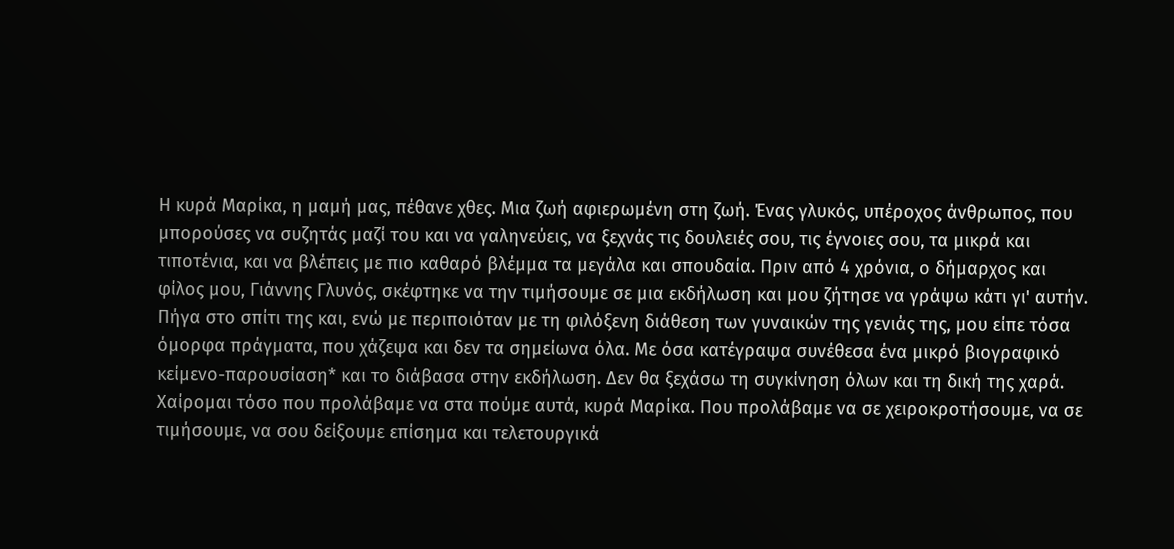Η κυρά Μαρίκα, η μαμή μας, πέθανε χθες. Μια ζωή αφιερωμένη στη ζωή. Ένας γλυκός, υπέροχος άνθρωπος, που μπορούσες να συζητάς μαζί του και να γαληνεύεις, να ξεχνάς τις δουλειές σου, τις έγνοιες σου, τα μικρά και τιποτένια, και να βλέπεις με πιο καθαρό βλέμμα τα μεγάλα και σπουδαία. Πριν από 4 χρόνια, ο δήμαρχος και φίλος μου, Γιάννης Γλυνός, σκέφτηκε να την τιμήσουμε σε μια εκδήλωση και μου ζήτησε να γράψω κάτι γι' αυτήν. Πήγα στο σπίτι της και, ενώ με περιποιόταν με τη φιλόξενη διάθεση των γυναικών της γενιάς της, μου είπε τόσα όμορφα πράγματα, που χάζεψα και δεν τα σημείωνα όλα. Με όσα κατέγραψα συνέθεσα ένα μικρό βιογραφικό κείμενο-παρουσίαση* και το διάβασα στην εκδήλωση. Δεν θα ξεχάσω τη συγκίνηση όλων και τη δική της χαρά. Χαίρομαι τόσο που προλάβαμε να στα πούμε αυτά, κυρά Μαρίκα. Που προλάβαμε να σε χειροκροτήσουμε, να σε τιμήσουμε, να σου δείξουμε επίσημα και τελετουργικά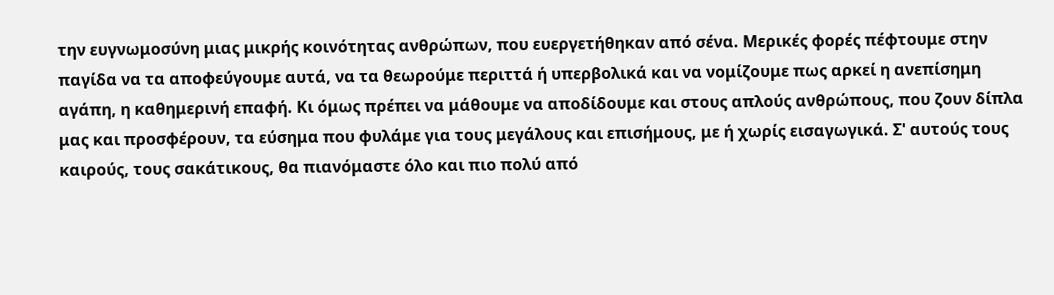την ευγνωμοσύνη μιας μικρής κοινότητας ανθρώπων, που ευεργετήθηκαν από σένα. Μερικές φορές πέφτουμε στην παγίδα να τα αποφεύγουμε αυτά, να τα θεωρούμε περιττά ή υπερβολικά και να νομίζουμε πως αρκεί η ανεπίσημη αγάπη, η καθημερινή επαφή. Κι όμως πρέπει να μάθουμε να αποδίδουμε και στους απλούς ανθρώπους, που ζουν δίπλα μας και προσφέρουν, τα εύσημα που φυλάμε για τους μεγάλους και επισήμους, με ή χωρίς εισαγωγικά. Σ' αυτούς τους καιρούς, τους σακάτικους, θα πιανόμαστε όλο και πιο πολύ από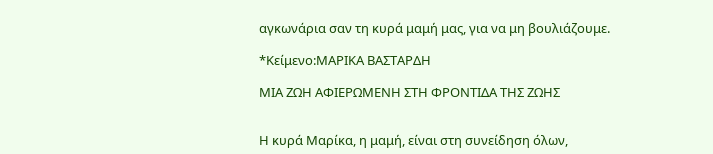αγκωνάρια σαν τη κυρά μαμή μας, για να μη βουλιάζουμε.

*Κείμενο:ΜΑΡΙΚΑ ΒΑΣΤΑΡΔΗ

ΜΙΑ ΖΩΗ ΑΦΙΕΡΩΜΕΝΗ ΣΤΗ ΦΡΟΝΤΙΔΑ ΤΗΣ ΖΩΗΣ


Η κυρά Μαρίκα, η μαμή, είναι στη συνείδηση όλων,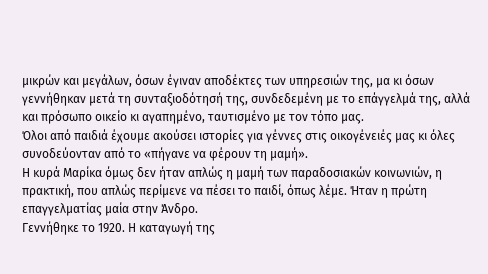μικρών και μεγάλων, όσων έγιναν αποδέκτες των υπηρεσιών της, μα κι όσων γεννήθηκαν μετά τη συνταξιοδότησή της, συνδεδεμένη με το επάγγελμά της, αλλά και πρόσωπο οικείο κι αγαπημένο, ταυτισμένο με τον τόπο μας.
Όλοι από παιδιά έχουμε ακούσει ιστορίες για γέννες στις οικογένειές μας κι όλες συνοδεύονταν από το «πήγανε να φέρουν τη μαμή».
Η κυρά Μαρίκα όμως δεν ήταν απλώς η μαμή των παραδοσιακών κοινωνιών, η πρακτική, που απλώς περίμενε να πέσει το παιδί, όπως λέμε. Ήταν η πρώτη επαγγελματίας μαία στην Άνδρο.
Γεννήθηκε το 1920. Η καταγωγή της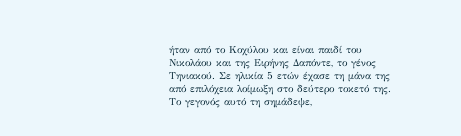ήταν από το Κοχύλου και είναι παιδί του Νικολάου και της Ειρήνης Δαπόντε, το γένος Τηνιακού. Σε ηλικία 5 ετών έχασε τη μάνα της από επιλόχεια λοίμωξη στο δεύτερο τοκετό της. Το γεγονός αυτό τη σημάδεψε,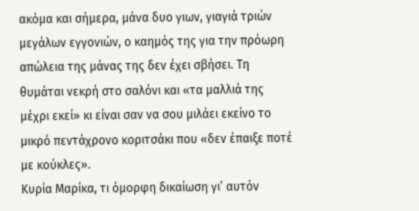ακόμα και σήμερα, μάνα δυο γιων, γιαγιά τριών μεγάλων εγγονιών, ο καημός της για την πρόωρη απώλεια της μάνας της δεν έχει σβήσει. Τη θυμάται νεκρή στο σαλόνι και «τα μαλλιά της μέχρι εκεί» κι είναι σαν να σου μιλάει εκείνο το μικρό πεντάχρονο κοριτσάκι που «δεν έπαιξε ποτέ με κούκλες».
Κυρία Μαρίκα, τι όμορφη δικαίωση γι’ αυτόν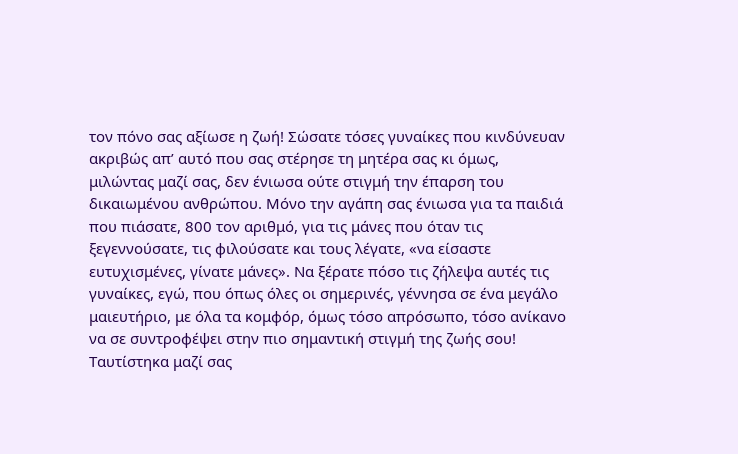τον πόνο σας αξίωσε η ζωή! Σώσατε τόσες γυναίκες που κινδύνευαν ακριβώς απ’ αυτό που σας στέρησε τη μητέρα σας κι όμως, μιλώντας μαζί σας, δεν ένιωσα ούτε στιγμή την έπαρση του δικαιωμένου ανθρώπου. Μόνο την αγάπη σας ένιωσα για τα παιδιά που πιάσατε, 800 τον αριθμό, για τις μάνες που όταν τις ξεγεννούσατε, τις φιλούσατε και τους λέγατε, «να είσαστε ευτυχισμένες, γίνατε μάνες». Να ξέρατε πόσο τις ζήλεψα αυτές τις γυναίκες, εγώ, που όπως όλες οι σημερινές, γέννησα σε ένα μεγάλο μαιευτήριο, με όλα τα κομφόρ, όμως τόσο απρόσωπο, τόσο ανίκανο να σε συντροφέψει στην πιο σημαντική στιγμή της ζωής σου!
Ταυτίστηκα μαζί σας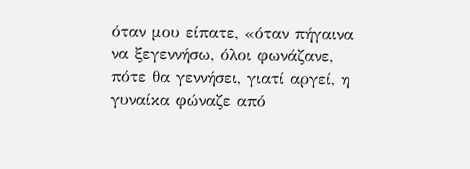όταν μου είπατε, «όταν πήγαινα να ξεγεννήσω, όλοι φωνάζανε, πότε θα γεννήσει, γιατί αργεί, η γυναίκα φώναζε από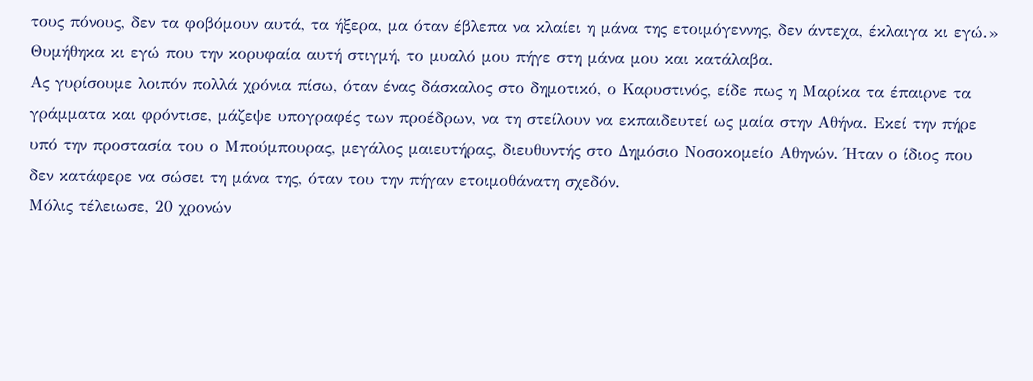τους πόνους, δεν τα φοβόμουν αυτά, τα ήξερα, μα όταν έβλεπα να κλαίει η μάνα της ετοιμόγεννης, δεν άντεχα, έκλαιγα κι εγώ.» Θυμήθηκα κι εγώ που την κορυφαία αυτή στιγμή, το μυαλό μου πήγε στη μάνα μου και κατάλαβα.
Ας γυρίσουμε λοιπόν πολλά χρόνια πίσω, όταν ένας δάσκαλος στο δημοτικό, ο Καρυστινός, είδε πως η Μαρίκα τα έπαιρνε τα γράμματα και φρόντισε, μάζεψε υπογραφές των προέδρων, να τη στείλουν να εκπαιδευτεί ως μαία στην Αθήνα. Εκεί την πήρε υπό την προστασία του ο Μπούμπουρας, μεγάλος μαιευτήρας, διευθυντής στο Δημόσιο Νοσοκομείο Αθηνών. Ήταν ο ίδιος που δεν κατάφερε να σώσει τη μάνα της, όταν του την πήγαν ετοιμοθάνατη σχεδόν.
Μόλις τέλειωσε, 20 χρονών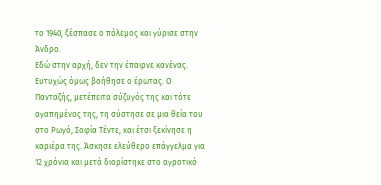το 1940, ξέσπασε ο πόλεμος και γύρισε στην Άνδρο.
Εδώ στην αρχή, δεν την έπαιρνε κανένας. Ευτυχώς όμως βοήθησε ο έρωτας. Ο Πανταζής, μετέπειτα σύζυγός της και τότε αγαπημένος της, τη σύστησε σε μια θεία του στο Ρωγό, Σοφία Τέντε, και έτσι ξεκίνησε η καριέρα της. Άσκησε ελεύθερο επάγγελμα για 12 χρόνια και μετά διορίστηκε στο αγροτικό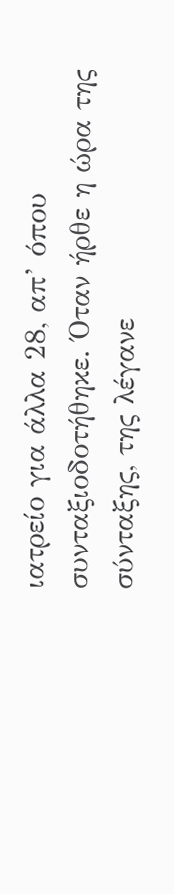ιατρείο για άλλα 28, απ’ όπου συνταξιοδοτήθηκε. Όταν ήρθε η ώρα της σύνταξης, της λέγανε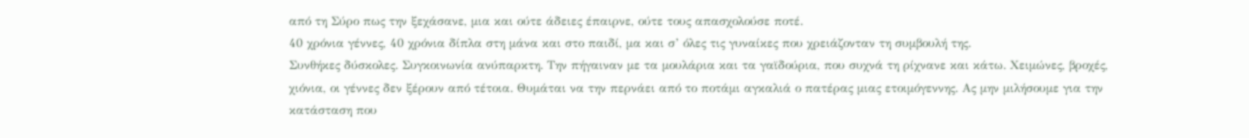από τη Σύρο πως την ξεχάσανε, μια και ούτε άδειες έπαιρνε, ούτε τους απασχολούσε ποτέ.
40 χρόνια γέννες, 40 χρόνια δίπλα στη μάνα και στο παιδί, μα και σ’ όλες τις γυναίκες που χρειάζονταν τη συμβουλή της.
Συνθήκες δύσκολες. Συγκοινωνία ανύπαρκτη. Την πήγαιναν με τα μουλάρια και τα γαϊδούρια, που συχνά τη ρίχνανε και κάτω. Χειμώνες, βροχές, χιόνια, οι γέννες δεν ξέρουν από τέτοια. Θυμάται να την περνάει από το ποτάμι αγκαλιά ο πατέρας μιας ετοιμόγεννης. Ας μην μιλήσουμε για την κατάσταση που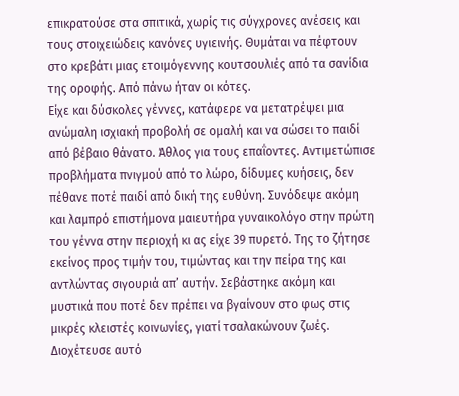επικρατούσε στα σπιτικά, χωρίς τις σύγχρονες ανέσεις και τους στοιχειώδεις κανόνες υγιεινής. Θυμάται να πέφτουν στο κρεβάτι μιας ετοιμόγεννης κουτσουλιές από τα σανίδια της οροφής. Από πάνω ήταν οι κότες.
Είχε και δύσκολες γέννες, κατάφερε να μετατρέψει μια ανώμαλη ισχιακή προβολή σε ομαλή και να σώσει το παιδί από βέβαιο θάνατο. Άθλος για τους επαΐοντες. Αντιμετώπισε προβλήματα πνιγμού από το λώρο, δίδυμες κυήσεις, δεν πέθανε ποτέ παιδί από δική της ευθύνη. Συνόδεψε ακόμη και λαμπρό επιστήμονα μαιευτήρα γυναικολόγο στην πρώτη του γέννα στην περιοχή κι ας είχε 39 πυρετό. Της το ζήτησε εκείνος προς τιμήν του, τιμώντας και την πείρα της και αντλώντας σιγουριά απ’ αυτήν. Σεβάστηκε ακόμη και μυστικά που ποτέ δεν πρέπει να βγαίνουν στο φως στις μικρές κλειστές κοινωνίες, γιατί τσαλακώνουν ζωές.
Διοχέτευσε αυτό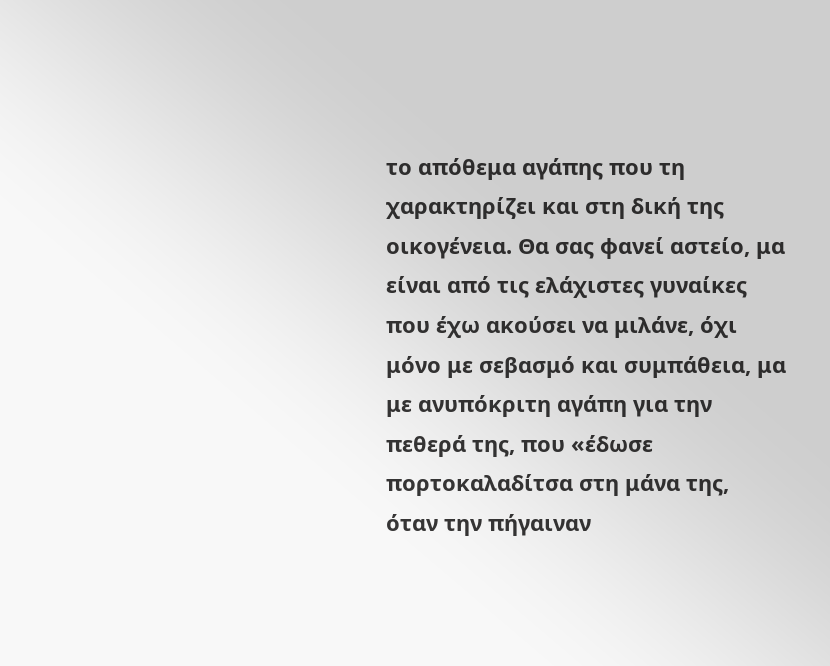το απόθεμα αγάπης που τη χαρακτηρίζει και στη δική της οικογένεια. Θα σας φανεί αστείο, μα είναι από τις ελάχιστες γυναίκες που έχω ακούσει να μιλάνε, όχι μόνο με σεβασμό και συμπάθεια, μα με ανυπόκριτη αγάπη για την πεθερά της, που «έδωσε πορτοκαλαδίτσα στη μάνα της, όταν την πήγαιναν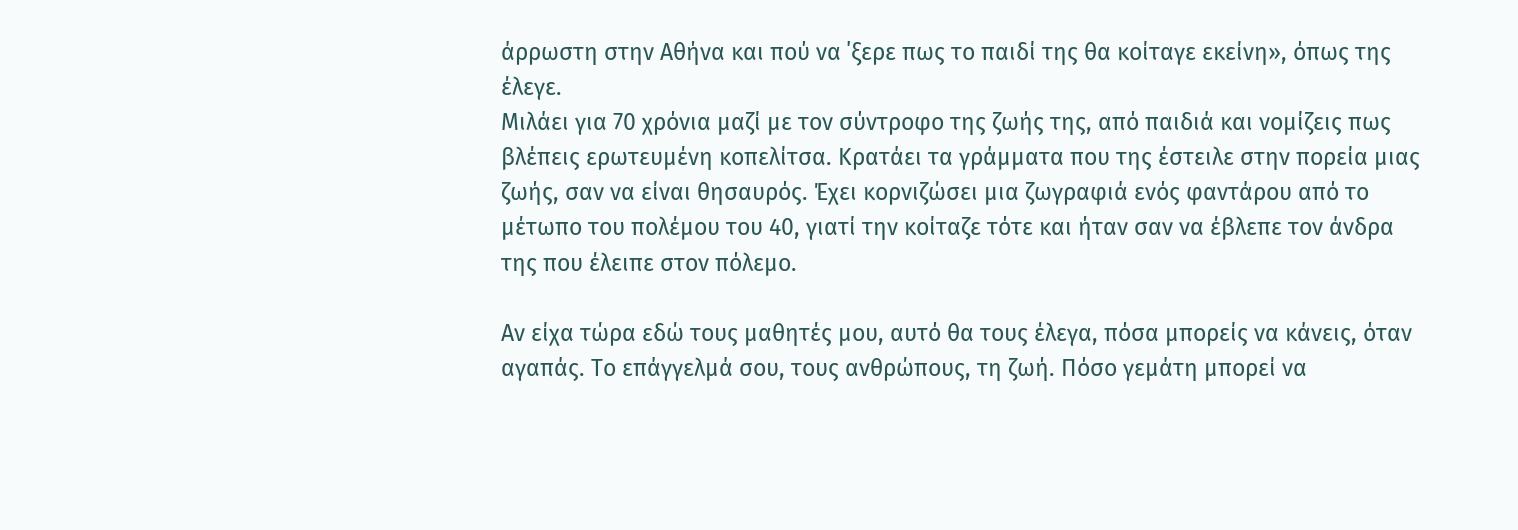άρρωστη στην Αθήνα και πού να ΄ξερε πως το παιδί της θα κοίταγε εκείνη», όπως της έλεγε.
Μιλάει για 70 χρόνια μαζί με τον σύντροφο της ζωής της, από παιδιά και νομίζεις πως βλέπεις ερωτευμένη κοπελίτσα. Κρατάει τα γράμματα που της έστειλε στην πορεία μιας ζωής, σαν να είναι θησαυρός. Έχει κορνιζώσει μια ζωγραφιά ενός φαντάρου από το μέτωπο του πολέμου του 40, γιατί την κοίταζε τότε και ήταν σαν να έβλεπε τον άνδρα της που έλειπε στον πόλεμο.

Αν είχα τώρα εδώ τους μαθητές μου, αυτό θα τους έλεγα, πόσα μπορείς να κάνεις, όταν αγαπάς. Το επάγγελμά σου, τους ανθρώπους, τη ζωή. Πόσο γεμάτη μπορεί να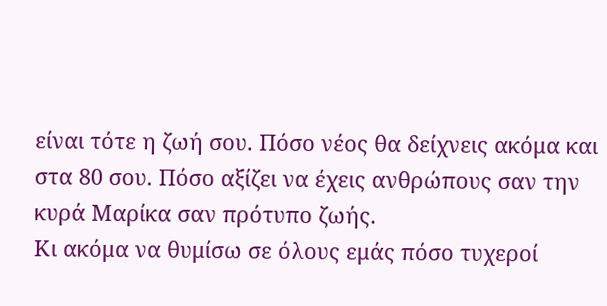είναι τότε η ζωή σου. Πόσο νέος θα δείχνεις ακόμα και στα 80 σου. Πόσο αξίζει να έχεις ανθρώπους σαν την κυρά Μαρίκα σαν πρότυπο ζωής.
Κι ακόμα να θυμίσω σε όλους εμάς πόσο τυχεροί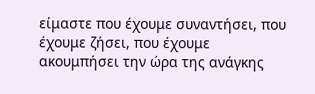είμαστε που έχουμε συναντήσει, που έχουμε ζήσει, που έχουμε ακουμπήσει την ώρα της ανάγκης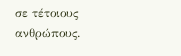σε τέτοιους ανθρώπους.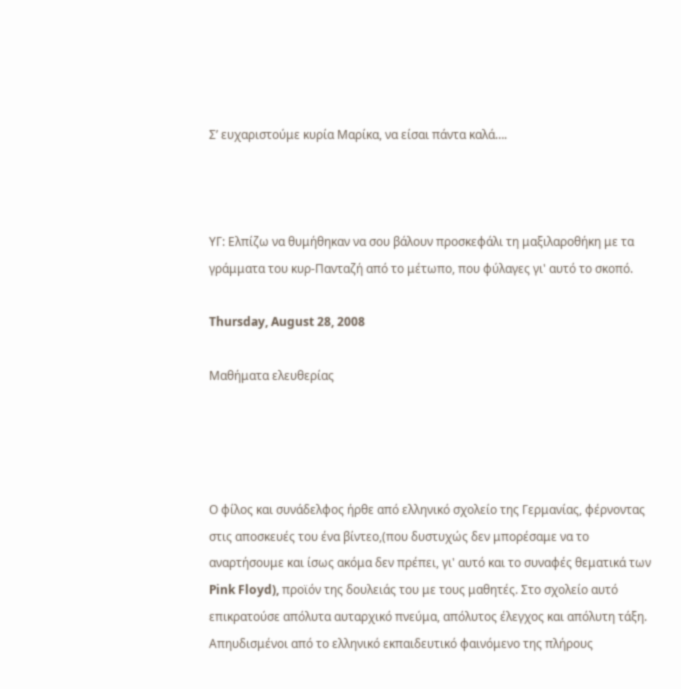Σ’ ευχαριστούμε κυρία Μαρίκα, να είσαι πάντα καλά….



ΥΓ: Ελπίζω να θυμήθηκαν να σου βάλουν προσκεφάλι τη μαξιλαροθήκη με τα γράμματα του κυρ-Πανταζή από το μέτωπο, που φύλαγες γι' αυτό το σκοπό.

Thursday, August 28, 2008

Μαθήματα ελευθερίας




Ο φίλος και συνάδελφος ήρθε από ελληνικό σχολείο της Γερμανίας, φέρνοντας στις αποσκευές του ένα βίντεο,(που δυστυχώς δεν μπορέσαμε να το αναρτήσουμε και ίσως ακόμα δεν πρέπει, γι' αυτό και το συναφές θεματικά των Pink Floyd), προϊόν της δουλειάς του με τους μαθητές. Στο σχολείο αυτό επικρατούσε απόλυτα αυταρχικό πνεύμα, απόλυτος έλεγχος και απόλυτη τάξη. Απηυδισμένοι από το ελληνικό εκπαιδευτικό φαινόμενο της πλήρους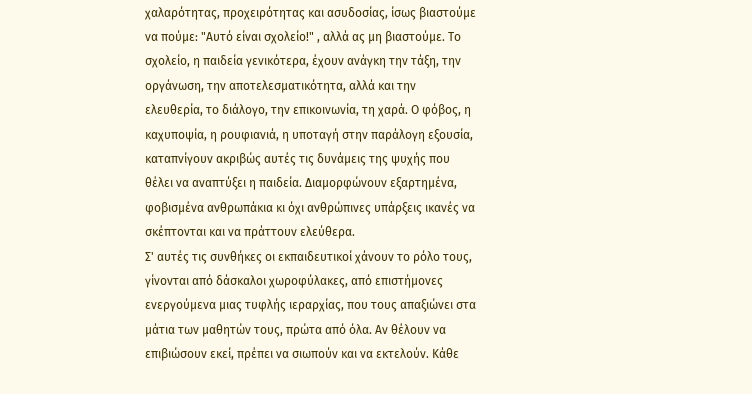χαλαρότητας, προχειρότητας και ασυδοσίας, ίσως βιαστούμε να πούμε: "Αυτό είναι σχολείο!" , αλλά ας μη βιαστούμε. Το σχολείο, η παιδεία γενικότερα, έχουν ανάγκη την τάξη, την οργάνωση, την αποτελεσματικότητα, αλλά και την ελευθερία, το διάλογο, την επικοινωνία, τη χαρά. Ο φόβος, η καχυποψία, η ρουφιανιά, η υποταγή στην παράλογη εξουσία, καταπνίγουν ακριβώς αυτές τις δυνάμεις της ψυχής που θέλει να αναπτύξει η παιδεία. Διαμορφώνουν εξαρτημένα, φοβισμένα ανθρωπάκια κι όχι ανθρώπινες υπάρξεις ικανές να σκέπτονται και να πράττουν ελεύθερα.
Σ' αυτές τις συνθήκες οι εκπαιδευτικοί χάνουν το ρόλο τους, γίνονται από δάσκαλοι χωροφύλακες, από επιστήμονες ενεργούμενα μιας τυφλής ιεραρχίας, που τους απαξιώνει στα μάτια των μαθητών τους, πρώτα από όλα. Αν θέλουν να επιβιώσουν εκεί, πρέπει να σιωπούν και να εκτελούν. Κάθε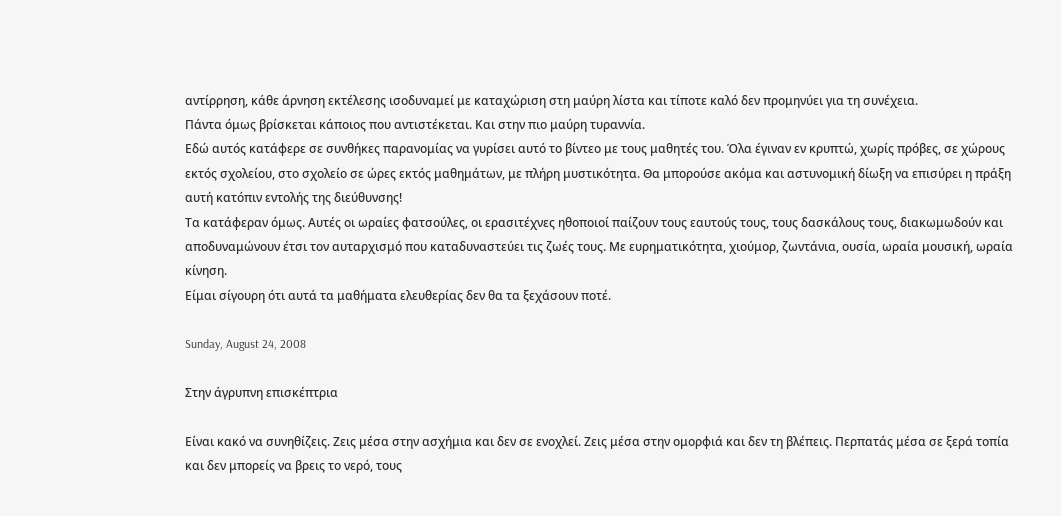αντίρρηση, κάθε άρνηση εκτέλεσης ισοδυναμεί με καταχώριση στη μαύρη λίστα και τίποτε καλό δεν προμηνύει για τη συνέχεια.
Πάντα όμως βρίσκεται κάποιος που αντιστέκεται. Και στην πιο μαύρη τυραννία.
Εδώ αυτός κατάφερε σε συνθήκες παρανομίας να γυρίσει αυτό το βίντεο με τους μαθητές του. Όλα έγιναν εν κρυπτώ, χωρίς πρόβες, σε χώρους εκτός σχολείου, στο σχολείο σε ώρες εκτός μαθημάτων, με πλήρη μυστικότητα. Θα μπορούσε ακόμα και αστυνομική δίωξη να επισύρει η πράξη αυτή κατόπιν εντολής της διεύθυνσης!
Τα κατάφεραν όμως. Αυτές οι ωραίες φατσούλες, οι ερασιτέχνες ηθοποιοί παίζουν τους εαυτούς τους, τους δασκάλους τους, διακωμωδούν και αποδυναμώνουν έτσι τον αυταρχισμό που καταδυναστεύει τις ζωές τους. Με ευρηματικότητα, χιούμορ, ζωντάνια, ουσία, ωραία μουσική, ωραία κίνηση.
Είμαι σίγουρη ότι αυτά τα μαθήματα ελευθερίας δεν θα τα ξεχάσουν ποτέ.

Sunday, August 24, 2008

Στην άγρυπνη επισκέπτρια

Είναι κακό να συνηθίζεις. Ζεις μέσα στην ασχήμια και δεν σε ενοχλεί. Ζεις μέσα στην ομορφιά και δεν τη βλέπεις. Περπατάς μέσα σε ξερά τοπία και δεν μπορείς να βρεις το νερό, τους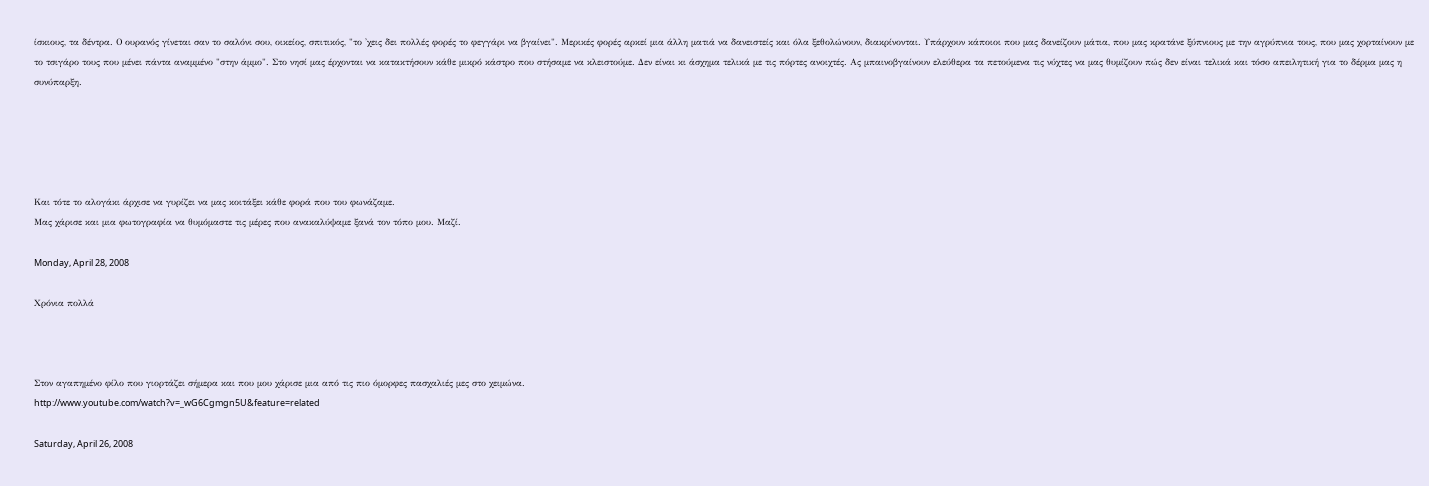ίσκιους, τα δέντρα. Ο ουρανός γίνεται σαν το σαλόνι σου, οικείος, σπιτικός, "το 'χεις δει πολλές φορές το φεγγάρι να βγαίνει". Μερικές φορές αρκεί μια άλλη ματιά να δανειστείς και όλα ξεθολώνουν, διακρίνονται. Υπάρχουν κάποιοι που μας δανείζουν μάτια, που μας κρατάνε ξύπνιους με την αγρύπνια τους, που μας χορταίνουν με το τσιγάρο τους που μένει πάντα αναμμένο "στην άμμο". Στο νησί μας έρχονται να κατακτήσουν κάθε μικρό κάστρο που στήσαμε να κλειστούμε. Δεν είναι κι άσχημα τελικά με τις πόρτες ανοιχτές. Ας μπαινοβγαίνουν ελεύθερα τα πετούμενα τις νύχτες να μας θυμίζουν πώς δεν είναι τελικά και τόσο απειλητική για το δέρμα μας η συνύπαρξη.





Και τότε το αλογάκι άρχισε να γυρίζει να μας κοιτάξει κάθε φορά που του φωνάζαμε.
Μας χάρισε και μια φωτογραφία να θυμόμαστε τις μέρες που ανακαλύψαμε ξανά τον τόπο μου. Μαζί.

Monday, April 28, 2008

Χρόνια πολλά



Στον αγαπημένο φίλο που γιορτάζει σήμερα και που μου χάρισε μια από τις πιο όμορφες πασχαλιές μες στο χειμώνα.
http://www.youtube.com/watch?v=_wG6Cgmgn5U&feature=related

Saturday, April 26, 2008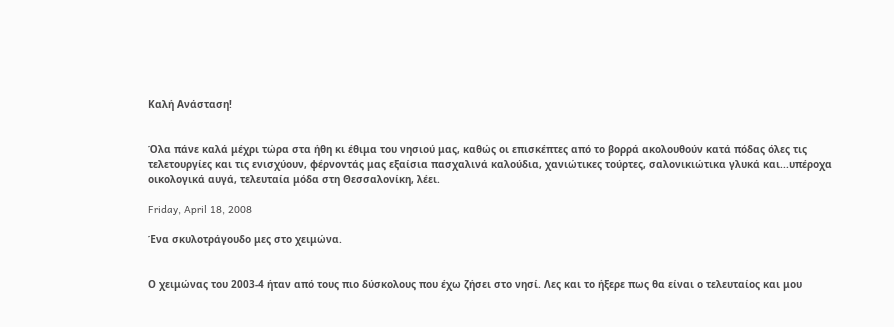Καλή Ανάσταση!


Όλα πάνε καλά μέχρι τώρα στα ήθη κι έθιμα του νησιού μας, καθώς οι επισκέπτες από το βορρά ακολουθούν κατά πόδας όλες τις τελετουργίες και τις ενισχύουν, φέρνοντάς μας εξαίσια πασχαλινά καλούδια, χανιώτικες τούρτες, σαλονικιώτικα γλυκά και...υπέροχα οικολογικά αυγά, τελευταία μόδα στη Θεσσαλονίκη, λέει.

Friday, April 18, 2008

Ένα σκυλοτράγουδο μες στο χειμώνα.


Ο χειμώνας του 2003-4 ήταν από τους πιο δύσκολους που έχω ζήσει στο νησί. Λες και το ήξερε πως θα είναι ο τελευταίος και μου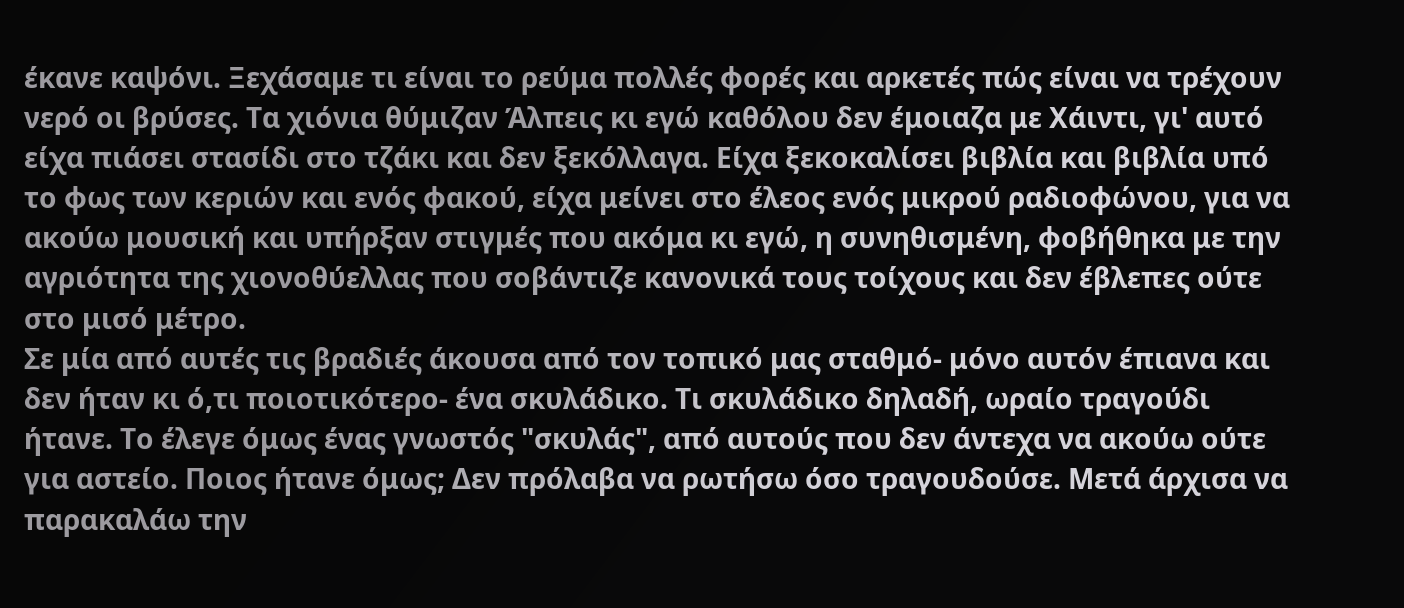έκανε καψόνι. Ξεχάσαμε τι είναι το ρεύμα πολλές φορές και αρκετές πώς είναι να τρέχουν νερό οι βρύσες. Τα χιόνια θύμιζαν Άλπεις κι εγώ καθόλου δεν έμοιαζα με Χάιντι, γι' αυτό είχα πιάσει στασίδι στο τζάκι και δεν ξεκόλλαγα. Είχα ξεκοκαλίσει βιβλία και βιβλία υπό το φως των κεριών και ενός φακού, είχα μείνει στο έλεος ενός μικρού ραδιοφώνου, για να ακούω μουσική και υπήρξαν στιγμές που ακόμα κι εγώ, η συνηθισμένη, φοβήθηκα με την αγριότητα της χιονοθύελλας που σοβάντιζε κανονικά τους τοίχους και δεν έβλεπες ούτε στο μισό μέτρο.
Σε μία από αυτές τις βραδιές άκουσα από τον τοπικό μας σταθμό- μόνο αυτόν έπιανα και δεν ήταν κι ό,τι ποιοτικότερο- ένα σκυλάδικο. Τι σκυλάδικο δηλαδή, ωραίο τραγούδι ήτανε. Το έλεγε όμως ένας γνωστός "σκυλάς", από αυτούς που δεν άντεχα να ακούω ούτε για αστείο. Ποιος ήτανε όμως; Δεν πρόλαβα να ρωτήσω όσο τραγουδούσε. Μετά άρχισα να παρακαλάω την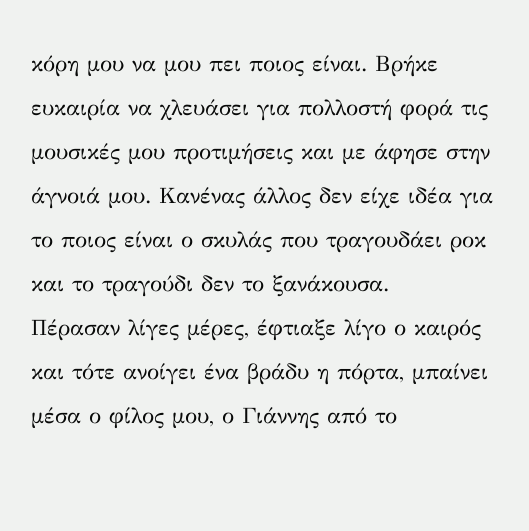κόρη μου να μου πει ποιος είναι. Βρήκε ευκαιρία να χλευάσει για πολλοστή φορά τις μουσικές μου προτιμήσεις και με άφησε στην άγνοιά μου. Κανένας άλλος δεν είχε ιδέα για το ποιος είναι ο σκυλάς που τραγουδάει ροκ και το τραγούδι δεν το ξανάκουσα.
Πέρασαν λίγες μέρες, έφτιαξε λίγο ο καιρός και τότε ανοίγει ένα βράδυ η πόρτα, μπαίνει μέσα ο φίλος μου, ο Γιάννης από το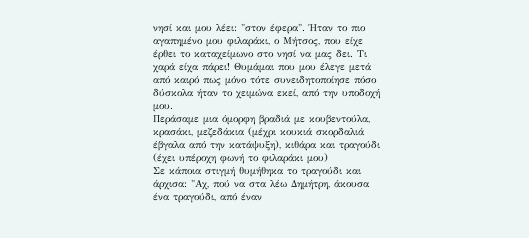νησί και μου λέει: "στον έφερα". Ήταν το πιο αγαπημένο μου φιλαράκι, ο Μήτσος, που είχε έρθει το καταχείμωνο στο νησί να μας δει. Τι χαρά είχα πάρει! Θυμάμαι που μου έλεγε μετά από καιρό πως μόνο τότε συνειδητοποίησε πόσο δύσκολα ήταν το χειμώνα εκεί, από την υποδοχή μου.
Περάσαμε μια όμορφη βραδιά με κουβεντούλα, κρασάκι, μεζεδάκια (μέχρι κουκιά σκορδαλιά έβγαλα από την κατάψυξη), κιθάρα και τραγούδι (έχει υπέροχη φωνή το φιλαράκι μου)
Σε κάποια στιγμή θυμήθηκα το τραγούδι και άρχισα: "Αχ, πού να στα λέω Δημήτρη, άκουσα ένα τραγούδι, από έναν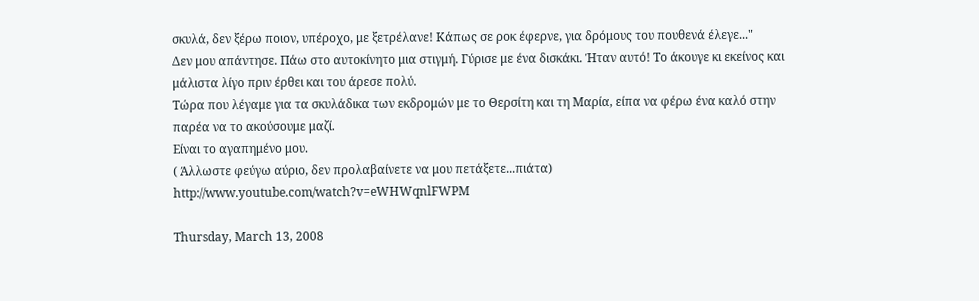σκυλά, δεν ξέρω ποιον, υπέροχο, με ξετρέλανε! Κάπως σε ροκ έφερνε, για δρόμους του πουθενά έλεγε..."
Δεν μου απάντησε. Πάω στο αυτοκίνητο μια στιγμή. Γύρισε με ένα δισκάκι. Ήταν αυτό! Το άκουγε κι εκείνος και μάλιστα λίγο πριν έρθει και του άρεσε πολύ.
Τώρα που λέγαμε για τα σκυλάδικα των εκδρομών με το Θερσίτη και τη Μαρία, είπα να φέρω ένα καλό στην παρέα να το ακούσουμε μαζί.
Είναι το αγαπημένο μου.
( Άλλωστε φεύγω αύριο, δεν προλαβαίνετε να μου πετάξετε...πιάτα)
http://www.youtube.com/watch?v=eWHWqnlFWPM

Thursday, March 13, 2008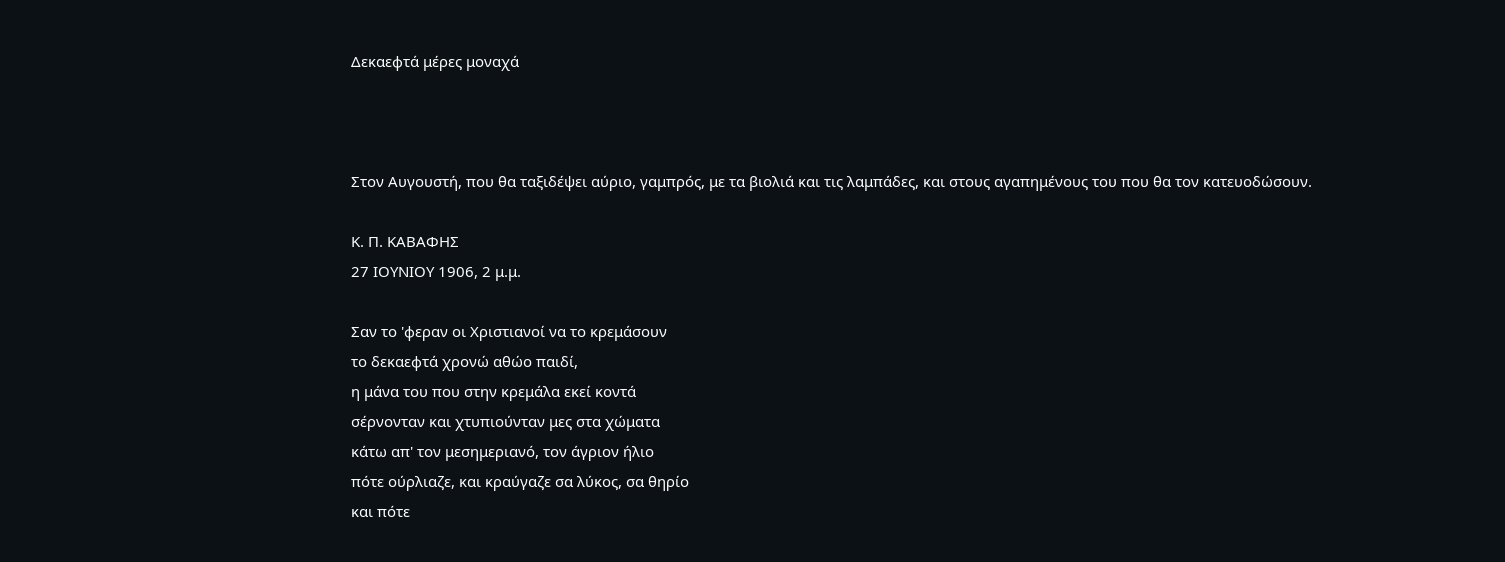Δεκαεφτά μέρες μοναχά



Στον Αυγουστή, που θα ταξιδέψει αύριο, γαμπρός, με τα βιολιά και τις λαμπάδες, και στους αγαπημένους του που θα τον κατευοδώσουν.

Κ. Π. ΚΑΒΑΦΗΣ
27 ΙΟΥΝΙΟΥ 1906, 2 μ.μ.

Σαν το 'φεραν οι Χριστιανοί να το κρεμάσουν
το δεκαεφτά χρονώ αθώο παιδί,
η μάνα του που στην κρεμάλα εκεί κοντά
σέρνονταν και χτυπιούνταν μες στα χώματα
κάτω απ' τον μεσημεριανό, τον άγριον ήλιο
πότε ούρλιαζε, και κραύγαζε σα λύκος, σα θηρίο
και πότε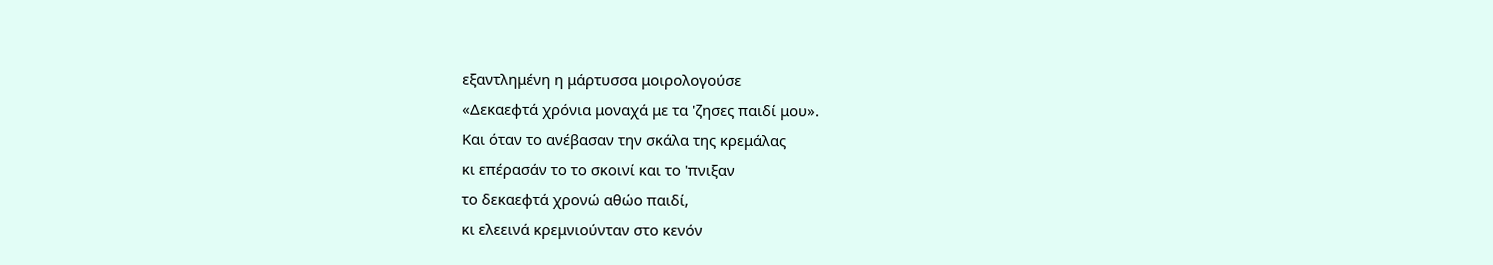εξαντλημένη η μάρτυσσα μοιρολογούσε
«Δεκαεφτά χρόνια μοναχά με τα 'ζησες παιδί μου».
Και όταν το ανέβασαν την σκάλα της κρεμάλας
κι επέρασάν το το σκοινί και το 'πνιξαν
το δεκαεφτά χρονώ αθώο παιδί,
κι ελεεινά κρεμνιούνταν στο κενόν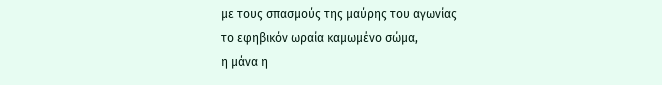με τους σπασμούς της μαύρης του αγωνίας
το εφηβικόν ωραία καμωμένο σώμα,
η μάνα η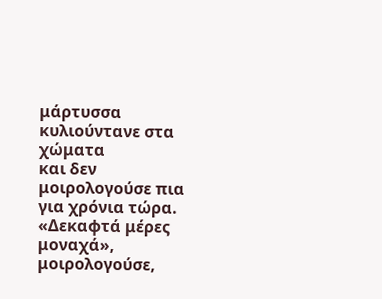μάρτυσσα κυλιούντανε στα χώματα
και δεν μοιρολογούσε πια για χρόνια τώρα.
«Δεκαφτά μέρες μοναχά», μοιρολογούσε,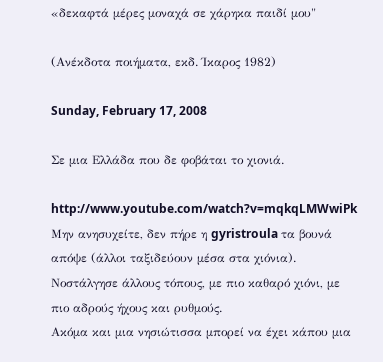«δεκαφτά μέρες μοναχά σε χάρηκα παιδί μου"

(Ανέκδοτα ποιήματα, εκδ. Ίκαρος 1982)

Sunday, February 17, 2008

Σε μια Ελλάδα που δε φοβάται το χιονιά.

http://www.youtube.com/watch?v=mqkqLMWwiPk
Μην ανησυχείτε, δεν πήρε η gyristroula τα βουνά απόψε (άλλοι ταξιδεύουν μέσα στα χιόνια). Νοστάλγησε άλλους τόπους, με πιο καθαρό χιόνι, με πιο αδρούς ήχους και ρυθμούς.
Ακόμα και μια νησιώτισσα μπορεί να έχει κάπου μια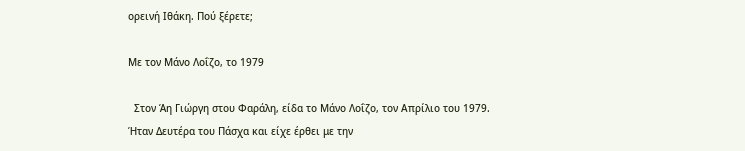ορεινή Ιθάκη. Πού ξέρετε;

Με τον Μάνο Λοΐζο, το 1979

  Στον Άη Γιώργη στου Φαράλη, είδα το Μάνο Λοΐζο, τον Απρίλιο του 1979. Ήταν Δευτέρα του Πάσχα και είχε έρθει με την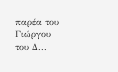παρέα του Γιώργου του Δ...